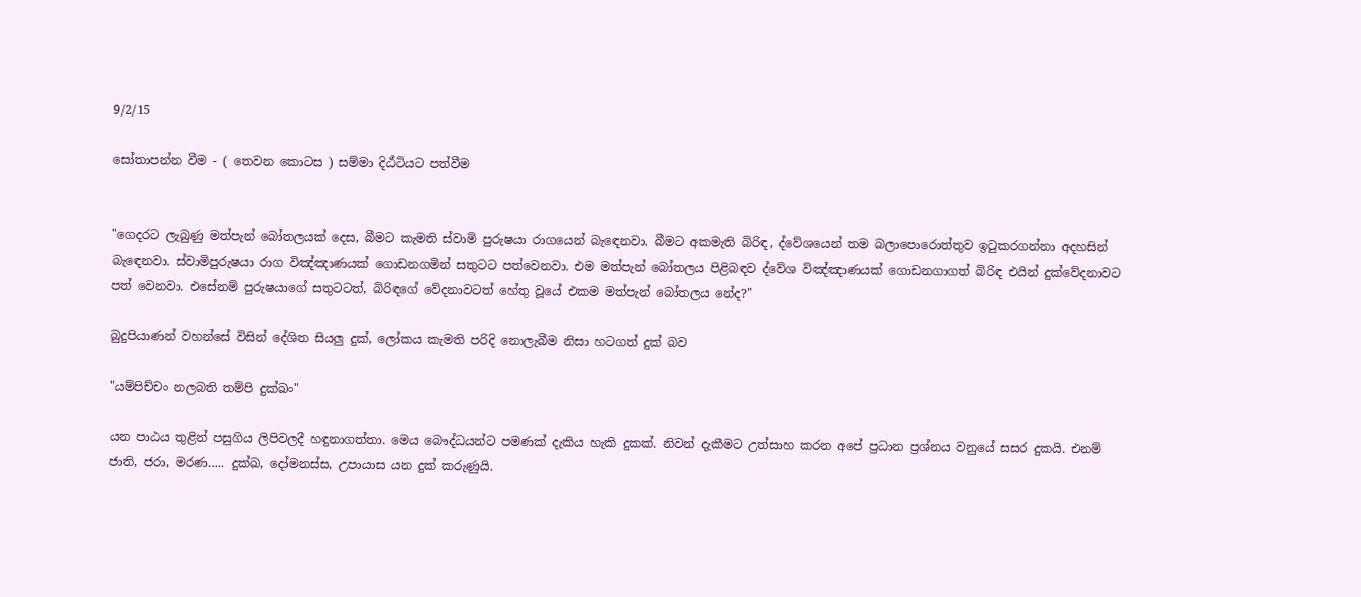9/2/15

සෝතාපන්න වීම - ( තෙවන කොටස ) සම්මා දිඨ්ටියට පත්වීම


"ගෙදරට ලැබුණු මත්පැන් බෝතලයක් දෙස, බීමට කැමති ස්වාමි පුරුෂයා රාගයෙන් බැඳෙනවා. බීමට අකමැති බිරිඳ, ද්වේශයෙන් තම බලාපොරොත්තුව ඉටුකරගන්නා අදහසින් බැඳෙනවා. ස්වාමිපුරුෂයා රාග විඤ්ඤාණයක් ගොඩනගමින් සතුටට පත්වෙනවා. එම මත්පැන් බෝතලය පිළිබඳව ද්වේශ විඤ්ඤාණයක් ගොඩනගාගත් බිරිඳ එයින් දුක්වේදනාවට පත් වෙනවා. එසේනම් පුරුෂයාගේ සතුටටත්, බිරිඳගේ වේදනාවටත් හේතු වූයේ එකම මත්පැන් බෝතලය නේද?"

බුදුපියාණන් වහන්සේ විසින් දේශිත සියලු දුක්, ලෝකය කැමති පරිදි නොලැබීම නිසා හටගත් දුක් බව

"යම්පිච්චං නලබති තම්පි දුක්ඛං"

යන පාඨය තුළින් පසුගිය ලිපිවලදී හඳුනාගත්තා. මෙය බෞද්ධයන්ට පමණක් දැකිය හැකි දුකක්. නිවන් දැකීමට උත්සාහ කරන අපේ ප්‍රධාන ප්‍රශ්නය වනුයේ සසර දුකයි. එනම් ජාති, ජරා, මරණ….. දුක්ඛ, දෝමනස්ස, උපායාස යන දුක් කරුණුයි.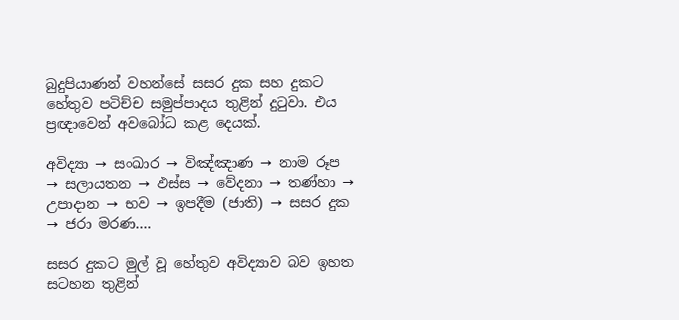බුදුපියාණන් වහන්සේ සසර දුක සහ දුකට හේතුව පටිච්ච සමුප්පාදය තුළින් දුටුවා. එය ප්‍රඥාවෙන් අවබෝධ කළ දෙයක්.

අවිද්‍යා → සංඛාර → විඤ්ඤාණ → නාම රූප → සලායතන → ඵස්ස → වේදනා → තණ්හා → උපාදාන → භව → ඉපදීම (ජාති) → සසර දුක → ජරා මරණ….

සසර දුකට මුල් වූ හේතුව අවිද්‍යාව බව ඉහත සටහන තුළින්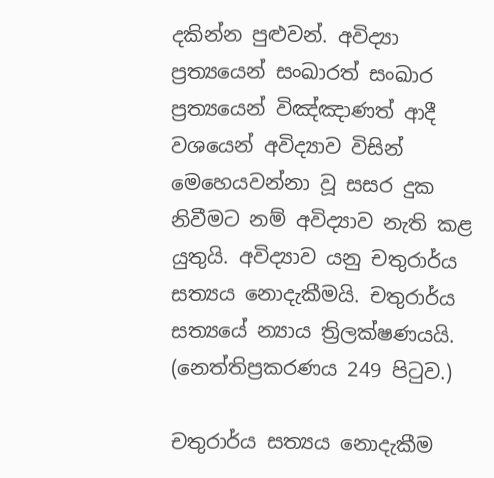දකින්න පුළුවන්. අවිද්‍යා ප්‍රත්‍යයෙන් සංඛාරත් සංඛාර ප්‍රත්‍යයෙන් විඤ්ඤාණත් ආදී වශයෙන් අවිද්‍යාව විසින් මෙහෙයවන්නා වූ සසර දුක නිවීමට නම් අවිද්‍යාව නැති කළ යුතුයි. අවිද්‍යාව යනු චතුරාර්ය සත්‍යය නොදැකීමයි. චතුරාර්ය සත්‍යයේ න්‍යාය ත්‍රිලක්ෂණයයි. (නෙත්තිප්‍රකරණය 249 පිටුව.)

චතුරාර්ය සත්‍යය නොදැකීම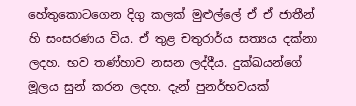හේතුකොටගෙන දිගු කලක් මුළුල්ලේ ඒ ඒ ජාතීන් හි සංසරණය විය. ඒ තුළ චතුරාර්ය සත්‍යය දක්නා ලදහ. භව තණ්හාව නසන ලද්දීය. දුක්ඛයන්ගේ මූලය සුන් කරන ලදහ. දැන් පුනර්භවයක්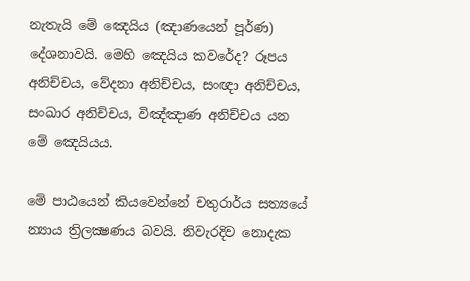නැතැයි මේ ඤෙයිය (ඤාණයෙන් පූර්ණ) දේශනාවයි. මෙහි ඤෙයිය කවරේද? රූපය අනිච්චය, වේදනා අනිච්චය, සංඥා අනිච්චය, සංඛාර අනිච්චය, විඤ්ඤාණ අනිච්චය යන මේ ඤෙයියය.

මේ පාඨයෙන් කියවෙන්නේ චතුරාර්ය සත්‍යයේ න්‍යාය ත්‍රිලක්‍ෂණය බවයි. නිවැරදිව නොදැක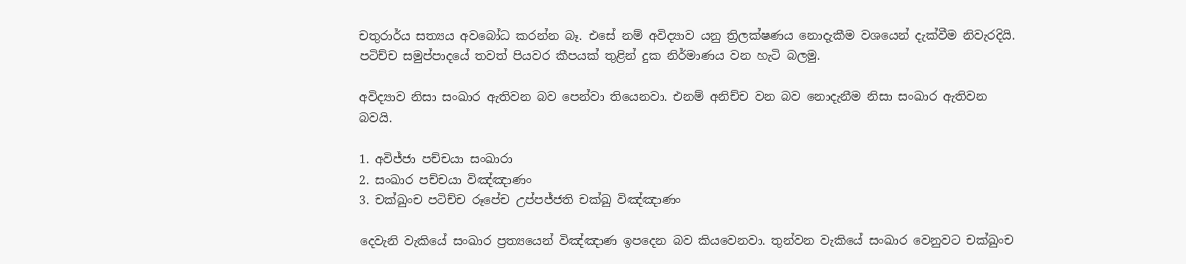චතුරාර්ය සත්‍යය අවබෝධ කරන්න බෑ. එසේ නම් අවිද්‍යාව යනු ත්‍රිලක්ෂණය නොදැකීම වශයෙන් දැක්වීම නිවැරදියි. පටිච්ච සමුප්පාදයේ තවත් පියවර කීපයක් තුළින් දුක නිර්මාණය වන හැටි බලමු.

අවිද්‍යාව නිසා සංඛාර ඇතිවන බව පෙන්වා තියෙනවා. එනම් අනිච්ච වන බව නොදැනීම නිසා සංඛාර ඇතිවන බවයි.

1. අවිජ්ජා පච්චයා සංඛාරා
2. සංඛාර පච්චයා විඤ්ඤාණං
3. චක්ඛුංච පටිච්ච රූපේච උප්පජ්ජති චක්ඛු විඤ්ඤාණං

දෙවැනි වැකියේ සංඛාර ප්‍රත්‍යයෙන් විඤ්ඤාණ ඉපදෙන බව කියවෙනවා. තුන්වන වැකියේ සංඛාර වෙනුවට චක්ඛුංච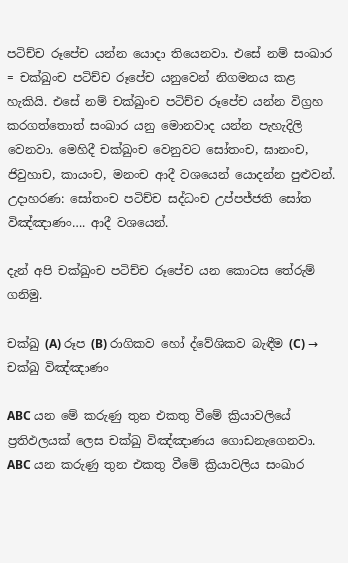පටිච්ච රූපේච යන්න යොදා තියෙනවා. එසේ නම් සංඛාර = චක්ඛුංච පටිච්ච රූපේච යනුවෙන් නිගමනය කළ හැකියි. එසේ නම් චක්ඛුංච පටිච්ච රූපේච යන්න විග්‍රහ කරගත්තොත් සංඛාර යනු මොනවාද යන්න පැහැදිලි වෙනවා. මෙහිදී චක්ඛුංච වෙනුවට සෝතංච, ඝානංච, ජිවුහාච, කායංච, මනංච ආදී වශයෙන් යොදන්න පුළුවන්. උදාහරණ: සෝතංච පටිච්ච සද්ධංච උප්පජ්ජති සෝත විඤ්ඤාණං…. ආදී වශයෙන්.

දැන් අපි චක්ඛුංච පටිච්ච රූපේච යන කොටස තේරුම් ගනිමු.

චක්ඛු (A) රූප (B) රාගිකව හෝ ද්වේශිකව බැඳීම (C) → චක්ඛු විඤ්ඤාණං

ABC යන මේ කරුණු තුන එකතු වීමේ ක්‍රියාවලියේ ප්‍රතිඵලයක් ලෙස චක්ඛු විඤ්ඤාණය ගොඩනැගෙනවා. ABC යන කරුණු තුන එකතු වීමේ ක්‍රියාවලිය සංඛාර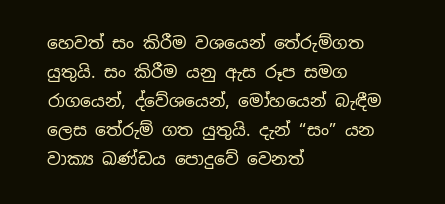හෙවත් සං කිරීම වශයෙන් තේරුම්ගත යුතුයි. සං කිරීම යනු ඇස රූප සමග රාගයෙන්, ද්වේශයෙන්, මෝහයෙන් බැඳීම ලෙස තේරුම් ගත යුතුයි. දැන් “සං” යන වාක්‍ය ඛණ්ඩය පොදුවේ වෙනත්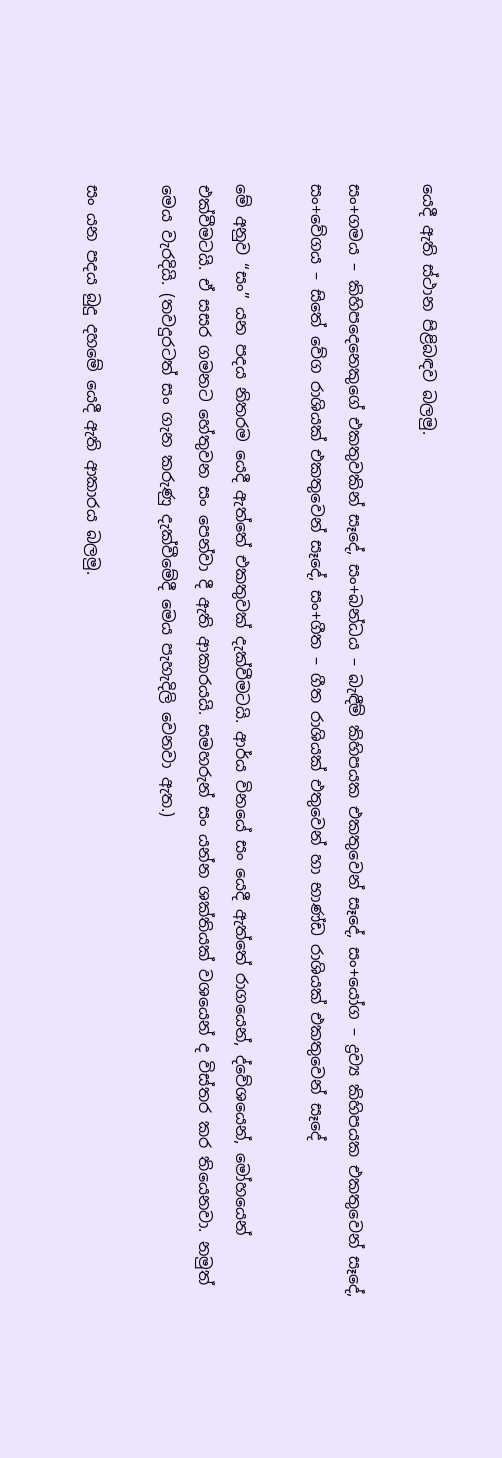යෙදී ඇති ස්ථාන පිළිබඳව බලමු.

සං+ගමය – කිහිපදෙනෙකුගේ එකතුවකින් සෑදේ, සං+බන්ධය – බැඳීම් කිහිපයක එකතුවෙන් සෑදේ, සං+යෝග – ද්‍රව්‍ය කිහිපයක එකතුවෙන් සෑදේ, සං+වේගය – සිතේ වේග රාශියක් එකතුවෙන් සෑදේ, සං+ගීත – ගීත රාශියක් එතුවෙන් හා භාණ්ඩ රාශියක් එකතුවෙන් සෑදේ

මේ අනුව “සං” යන පදය නිතරම යෙදී ඇත්තේ එකතුවක් දැක්වීමටයි. ආර්ය විනයේ සං යෙදී ඇත්තේ රාගයෙන්, ද්වේශයෙන්, මෝහයෙන් එක්වීමටයි. ඒ සසර ගමනට හේතුවන සං පෙන්වා දී ඇති ආකාරයයි. සමහරුන් සං යන්න ශක්තියක් වශයෙන් ද විස්තර කර තියෙනවා. නමුත් මෙය වැරදියි. (තවදුරටත් සං ගැන කරුණු දැක්වීමේදී මෙය පැහැදිලි වෙනවා ඇත.)

සං යන පදය බුදු දහමේ යෙදී ඇති ආකාරය බලමු.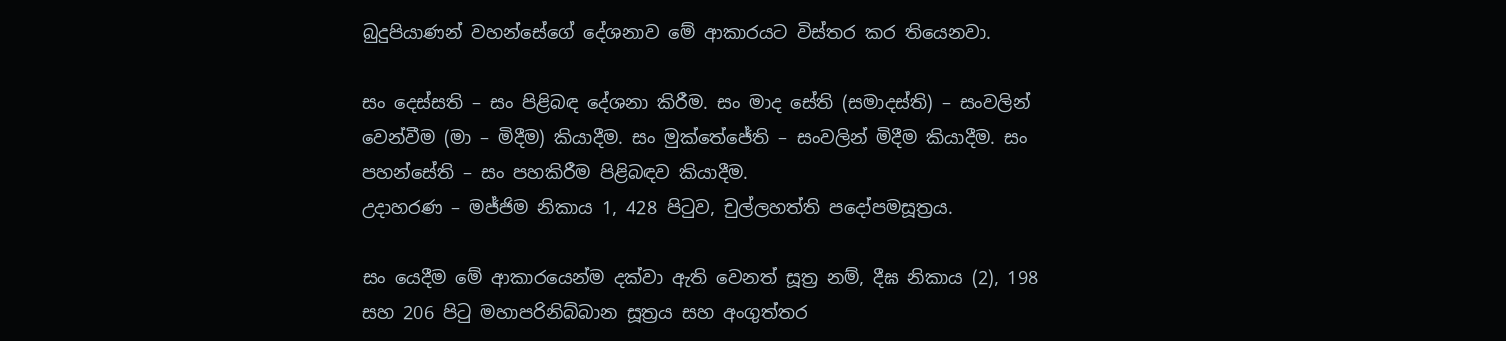බුදුපියාණන් වහන්සේගේ දේශනාව මේ ආකාරයට විස්තර කර තියෙනවා.

සං දෙස්සති – සං පිළිබඳ දේශනා කිරීම. සං මාද සේති (සමාදස්ති) – සංවලින් වෙන්වීම (මා – මිදීම) කියාදීම. සං මුක්තේජේති – සංවලින් මිදීම කියාදීම. සං පහන්සේති – සං පහකිරීම පිළිබඳව කියාදීම.
උදාහරණ – මජ්ජිම නිකාය 1, 428 පිටුව, චුල්ලහත්ති පදෝපමසූත්‍රය.

සං යෙදීම මේ ආකාරයෙන්ම දක්වා ඇති වෙනත් සූත්‍ර නම්, දීඝ නිකාය (2), 198 සහ 206 පිටු මහාපරිනිබ්බාන සූත්‍රය සහ අංගුත්තර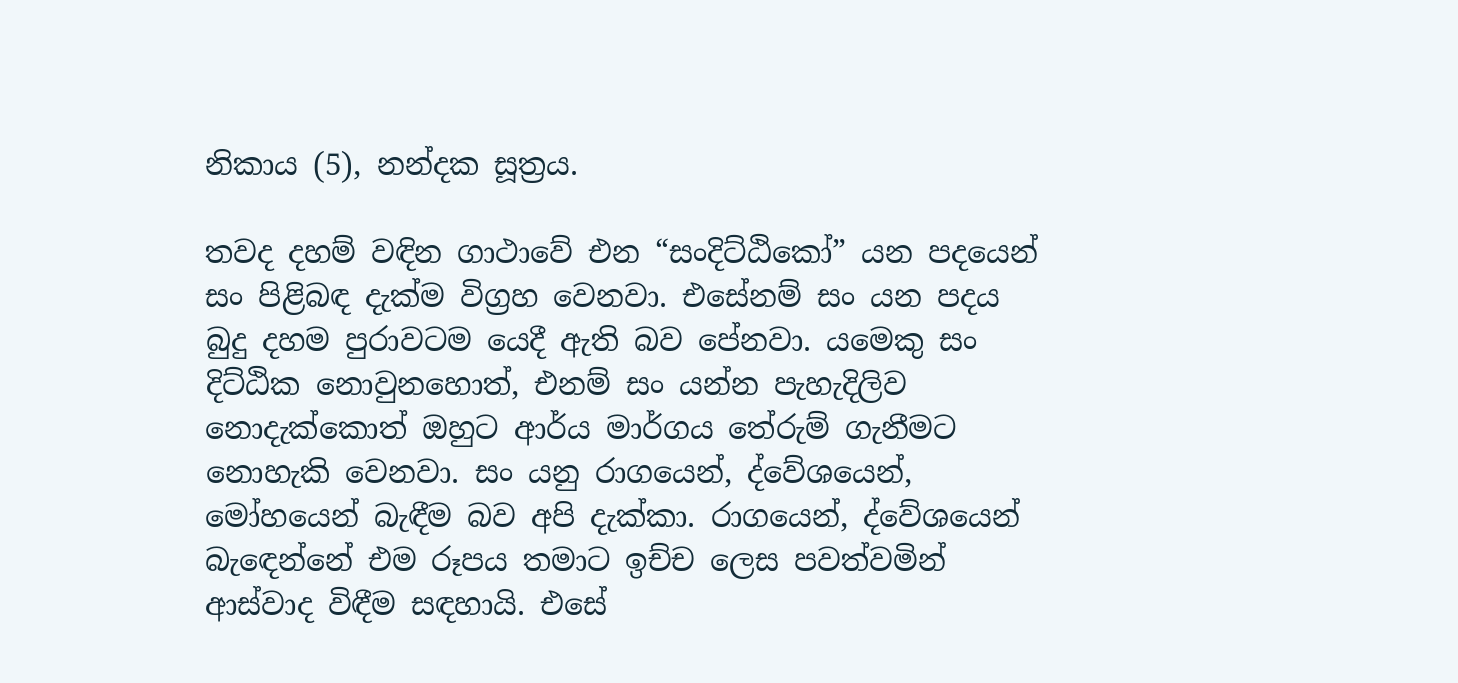නිකාය (5), නන්දක සූත්‍රය.

තවද දහම් වඳින ගාථාවේ එන “සංදිට්ඨිකෝ” යන පදයෙන් සං පිළිබඳ දැක්ම විග්‍රහ වෙනවා. එසේනම් සං යන පදය බුදු දහම පුරාවටම යෙදී ඇති බව පේනවා. යමෙකු සං දිට්ඨික නොවුනහොත්, එනම් සං යන්න පැහැදිලිව නොදැක්කොත් ඔහුට ආර්ය මාර්ගය තේරුම් ගැනීමට නොහැකි වෙනවා. සං යනු රාගයෙන්, ද්වේශයෙන්, මෝහයෙන් බැඳීම බව අපි දැක්කා. රාගයෙන්, ද්වේශයෙන් බැඳෙන්නේ එම රූපය තමාට ඉච්ච ලෙස පවත්වමින් ආස්වාද විඳීම සඳහායි. එසේ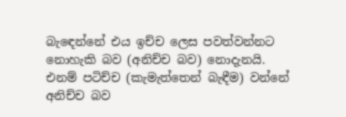බැඳෙන්නේ එය ඉච්ච ලෙස පවත්වන්නට නොහැකි බව (අනිච්ච බව) නොදැනයි. එනම් පටිච්ච (කැමැත්තෙන් බැඳීම) වන්නේ අනිච්ච බව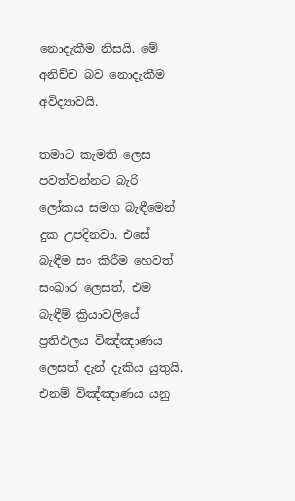නොදැකීම නිසයි. මේ අනිච්ච බව නොදැකීම අවිද්‍යාවයි.

තමාට කැමති ලෙස පවත්වන්නට බැරි ලෝකය සමග බැඳීමෙන් දුක උපදිනවා. එසේ බැඳීම සං කිරීම හෙවත් සංඛාර ලෙසත්, එම බැඳීම් ක්‍රියාවලියේ ප්‍රතිඵලය විඤ්ඤාණය ලෙසත් දැන් දැකිය යුතුයි. එනම් විඤ්ඤාණය යනු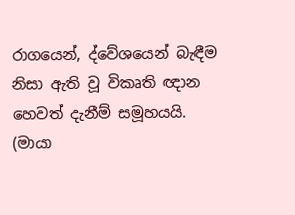රාගයෙන්, ද්වේශයෙන් බැඳීම නිසා ඇති වූ විකෘති ඥාන හෙවත් දැනීම් සමූහයයි. (මායා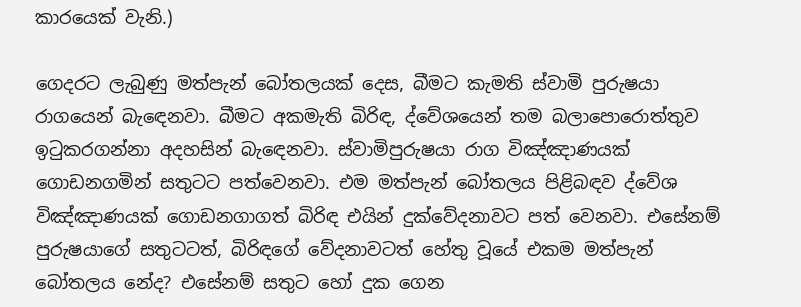කාරයෙක් වැනි.)

ගෙදරට ලැබුණු මත්පැන් බෝතලයක් දෙස, බීමට කැමති ස්වාමි පුරුෂයා රාගයෙන් බැඳෙනවා. බීමට අකමැති බිරිඳ, ද්වේශයෙන් තම බලාපොරොත්තුව ඉටුකරගන්නා අදහසින් බැඳෙනවා. ස්වාමිපුරුෂයා රාග විඤ්ඤාණයක් ගොඩනගමින් සතුටට පත්වෙනවා. එම මත්පැන් බෝතලය පිළිබඳව ද්වේශ විඤ්ඤාණයක් ගොඩනගාගත් බිරිඳ එයින් දුක්වේදනාවට පත් වෙනවා. එසේනම් පුරුෂයාගේ සතුටටත්, බිරිඳගේ වේදනාවටත් හේතු වූයේ එකම මත්පැන් බෝතලය නේද? එසේනම් සතුට හෝ දුක ගෙන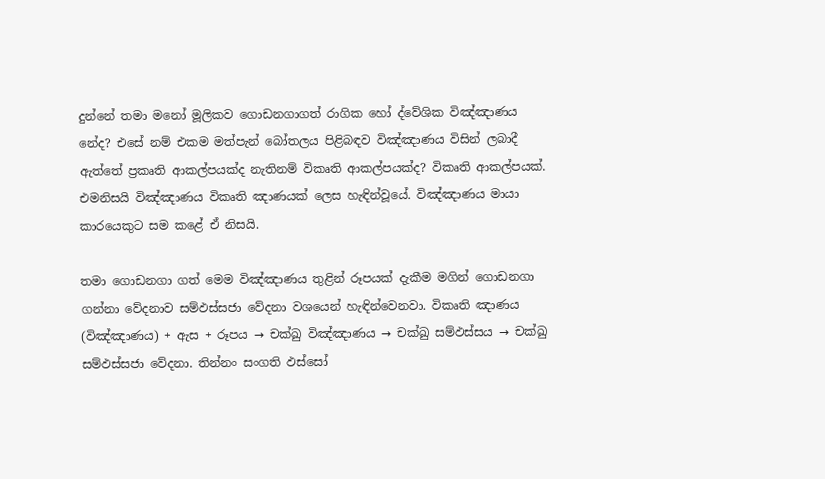දුන්නේ තමා මනෝ මූලිකව ගොඩනගාගත් රාගික හෝ ද්වේශික විඤ්ඤාණය නේද? එසේ නම් එකම මත්පැන් බෝතලය පිළිබඳව විඤ්ඤාණය විසින් ලබාදී ඇත්තේ ප්‍රකෘති ආකල්පයක්ද නැතිනම් විකෘති ආකල්පයක්ද? විකෘති ආකල්පයක්. එමනිසයි විඤ්ඤාණය විකෘති ඤාණයක් ලෙස හැඳින්වූයේ. විඤ්ඤාණය මායා කාරයෙකුට සම කළේ ඒ නිසයි.

තමා ගොඩනගා ගත් මෙම විඤ්ඤාණය තුළින් රූපයක් දැකීම මගින් ගොඩනගා ගන්නා වේදනාව සම්ඵස්සජා වේදනා වශයෙන් හැඳින්වෙනවා. විකෘති ඤාණය (විඤ්ඤාණය) + ඇස + රූපය → චක්ඛු විඤ්ඤාණය → චක්ඛු සම්ඵස්සය → චක්ඛු සම්ඵස්සජා වේදනා. තින්නං සංගති ඵස්සෝ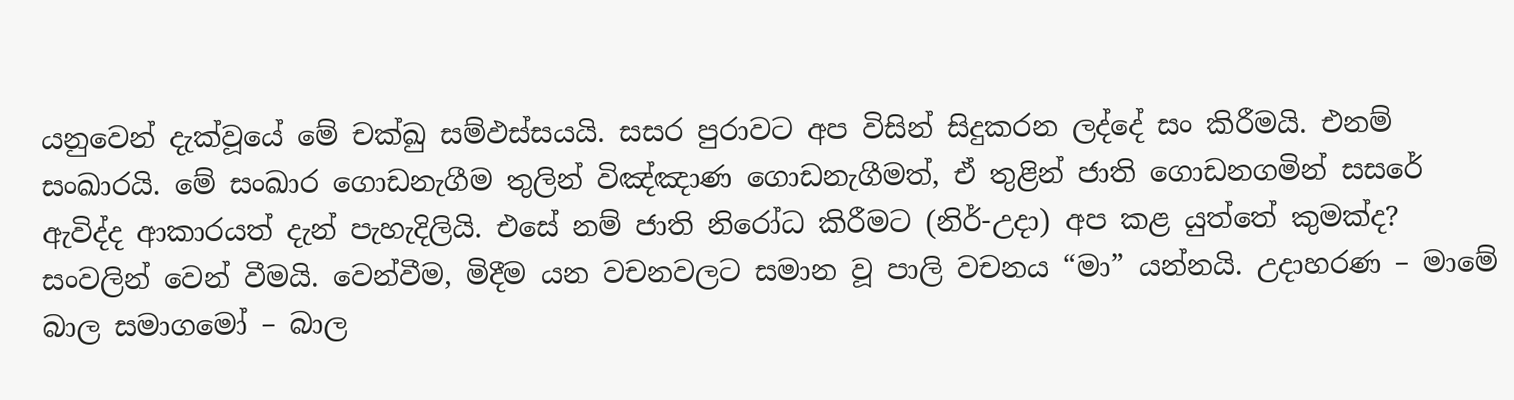යනුවෙන් දැක්වූයේ මේ චක්ඛු සම්ඵස්සයයි. සසර පුරාවට අප විසින් සිදුකරන ලද්දේ සං කිරීමයි. එනම් සංඛාරයි. මේ සංඛාර ගොඩනැගීම තුලින් විඤ්ඤාණ ගොඩනැගීමත්, ඒ තුළින් ජාති ගොඩනගමින් සසරේ ඇවිද්ද ආකාරයත් දැන් පැහැදිලියි. එසේ නම් ජාති නිරෝධ කිරීමට (නිර්-උදා) අප කළ යුත්තේ කුමක්ද? සංවලින් වෙන් වීමයි. වෙන්වීම, මිදීම යන වචනවලට සමාන වූ පාලි වචනය “මා” යන්නයි. උදාහරණ – මාමේ බාල සමාගමෝ – බාල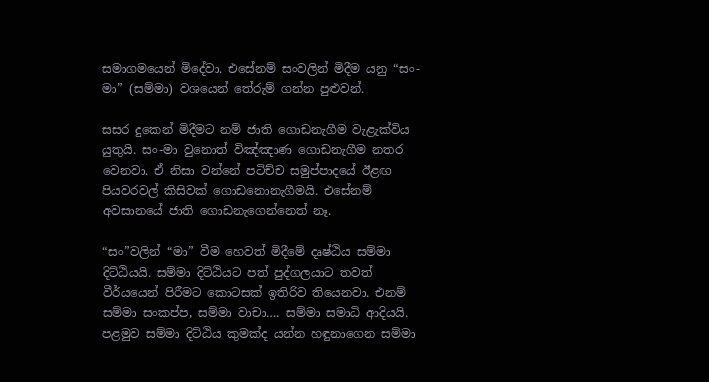සමාගමයෙන් මිදේවා. එසේනම් සංවලින් මිදීම යනු “සං-මා” (සම්මා) වශයෙන් තේරුම් ගන්න පුළුවන්.

සසර දුකෙන් මිදීමට නම් ජාති ගොඩනැගීම වැළැක්විය යුතුයි. සං-මා වුනොත් විඤ්ඤාණ ගොඩනැගීම නතර වෙනවා. ඒ නිසා වන්නේ පටිච්ච සමුප්පාදයේ ඊළඟ පියවරවල් කිසිවක් ගොඩනොනැගීමයි. එසේනම් අවසානයේ ජාති ගොඩනැගෙන්නෙත් නෑ.

“සං”වලින් “මා” වීම හෙවත් මිදීමේ දෘෂ්ඨිය සම්මා දිට්ඨියයි. සම්මා දිට්ඨියට පත් පුද්ගලයාට තවත් වීර්යයෙන් පිරීමට කොටසක් ඉතිරිව තියෙනවා. එනම් සම්මා සංකප්ප, සම්මා වාචා…. සම්මා සමාධි ආදියයි. පළමුව සම්මා දිට්ඨිය කුමක්ද යන්න හඳුනාගෙන සම්මා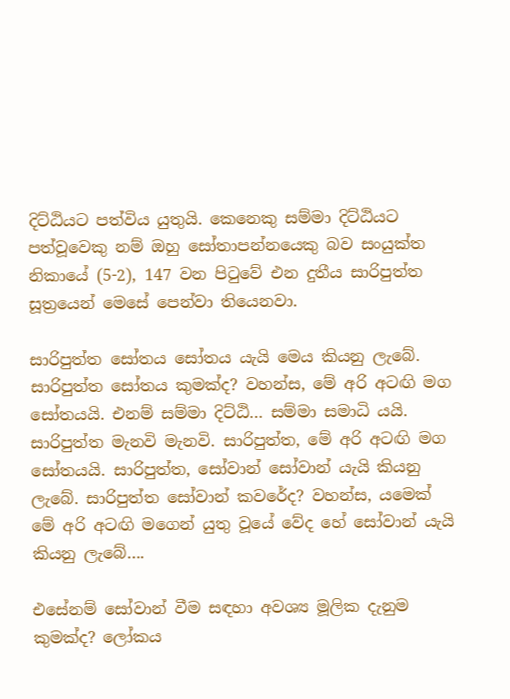දිට්ඨියට පත්විය යුතුයි. කෙනෙකු සම්මා දිට්ඨියට පත්වූවෙකු නම් ඔහු සෝතාපන්නයෙකු බව සංයුක්ත නිකායේ (5-2), 147 වන පිටුවේ එන දුතීය සාරිපුත්ත සූත්‍රයෙන් මෙසේ පෙන්වා තියෙනවා.

සාරිපුත්ත සෝතය සෝතය යැයි මෙය කියනු ලැබේ. සාරිපුත්ත සෝතය කුමක්ද? වහන්ස, මේ අරි අටඟි මග සෝතයයි. එනම් සම්මා දිට්ඨි… සම්මා සමාධි යයි. සාරිපුත්ත මැනවි මැනවි. සාරිපුත්ත, මේ අරි අටඟි මග සෝතයයි. සාරිපුත්ත, සෝවාන් සෝවාන් යැයි කියනු ලැබේ. සාරිපුත්ත සෝවාන් කවරේද? වහන්ස, යමෙක් මේ අරි අටඟි මගෙන් යුතු වූයේ වේද හේ සෝවාන් යැයි කියනු ලැබේ….

එසේනම් සෝවාන් වීම සඳහා අවශ්‍ය මූලික දැනුම කුමක්ද? ලෝකය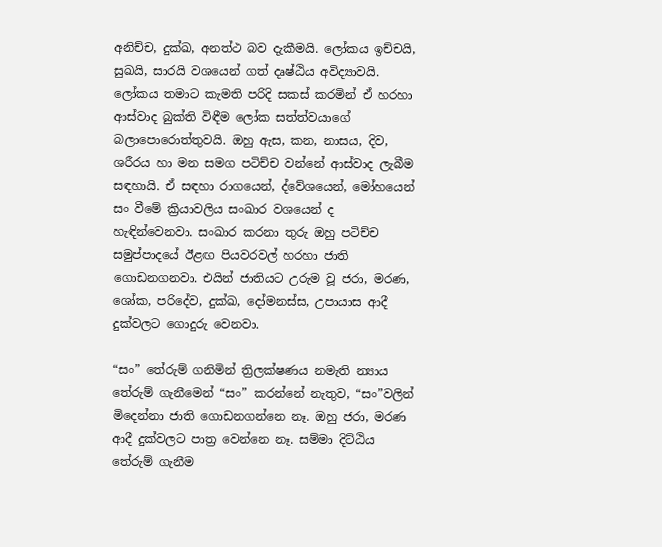අනිච්ච, දුක්ඛ, අනත්ථ බව දැකීමයි. ලෝකය ඉච්චයි, සුඛයි, සාරයි වශයෙන් ගත් දෘෂ්ඨිය අවිද්‍යාවයි. ලෝකය තමාට කැමති පරිදි සකස් කරමින් ඒ හරහා ආස්වාද බුක්ති විඳීම ලෝක සත්ත්වයාගේ බලාපොරොත්තුවයි. ඔහු ඇස, කන, නාසය, දිව, ශරීරය හා මන සමග පටිච්ච වන්නේ ආස්වාද ලැබීම සඳහායි. ඒ සඳහා රාගයෙන්, ද්වේශයෙන්, මෝහයෙන් සං වීමේ ක්‍රියාවලිය සංඛාර වශයෙන් ද හැඳින්වෙනවා. සංඛාර කරනා තුරු ඔහු පටිච්ච සමුප්පාදයේ ඊළඟ පියවරවල් හරහා ජාති ගොඩනගනවා. එයින් ජාතියට උරුම වූ ජරා, මරණ, ශෝක, පරිදේව, දුක්ඛ, දෝමනස්ස, උපායාස ආදී දුක්වලට ගොදුරු වෙනවා.

“සං” තේරුම් ගනිමින් ත්‍රිලක්ෂණය නමැති න්‍යාය තේරුම් ගැනීමෙන් “සං” කරන්නේ නැතුව, “සං”වලින් මිදෙන්නා ජාති ගොඩනගන්නෙ නෑ. ඔහු ජරා, මරණ ආදී දුක්වලට පාත්‍ර වෙන්නෙ නෑ. සම්මා දිට්ඨිය තේරුම් ගැනීම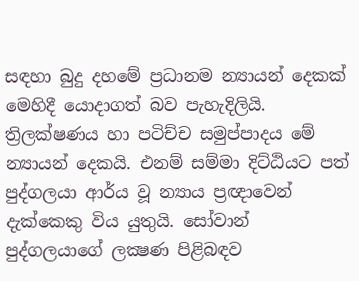සඳහා බුදු දහමේ ප්‍රධානම න්‍යායන් දෙකක් මෙහිදී යොදාගත් බව පැහැදිලියි. ත්‍රිලක්ෂණය හා පටිච්ච සමුප්පාදය මේ න්‍යායන් දෙකයි. එනම් සම්මා දිට්ඨියට පත් පුද්ගලයා ආර්ය වූ න්‍යාය ප්‍රඥාවෙන් දැක්කෙකු විය යුතුයි. සෝවාන් පුද්ගලයාගේ ලක්‍ෂණ පිළිබඳව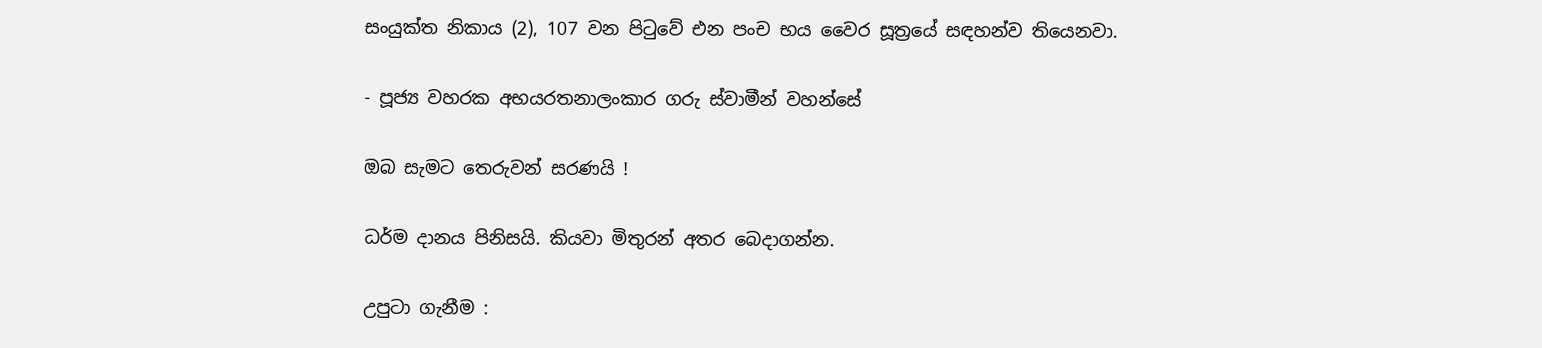සංයුක්ත නිකාය (2), 107 වන පිටුවේ එන පංච භය වෛර සූත්‍රයේ සඳහන්ව තියෙනවා.

- පූජ්‍ය වහරක අභයරතනාලංකාර ගරු ස්වාමීන් වහන්සේ

ඔබ සැමට තෙරුවන් සරණයි !

ධර්ම දානය පිනිසයි. කියවා මිතුරන් අතර බෙදාගන්න.

උපුටා ගැනීම :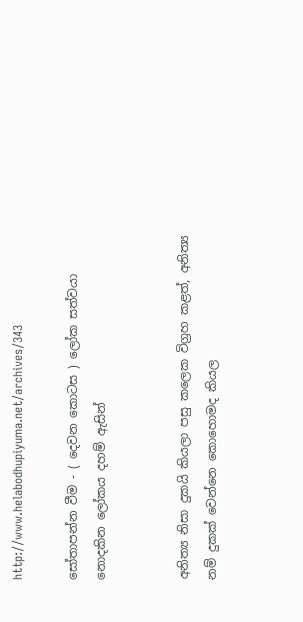http://www.helabodhupiyuma.net/archives/343

සෝතාපන්න වීම - ( දෙවන කොටස ) ලෝක සත්වයා නොදකින ලෝකය දහම් ඇසින්


අනිත්‍ය නිසා දුකයි කියලා පසු කලෙක විග්‍රහ කළත්, අනිත්‍ය නම් දුකක් වෙන්නෙ කොහොමද කියල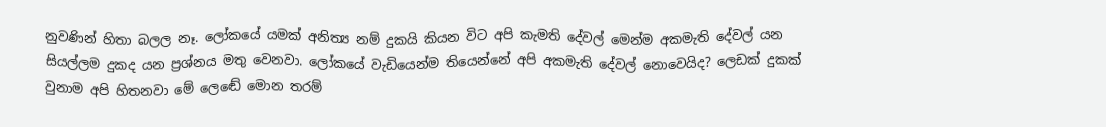නුවණින් හිතා බලල නෑ. ලෝකයේ යමක් අනිත්‍ය නම් දුකයි කියන විට අපි කැමති දේවල් මෙන්ම අකමැති දේවල් යන සියල්ලම දුකද යන ප්‍රශ්නය මතු වෙනවා. ලෝකයේ වැඩියෙන්ම තියෙන්නේ අපි අකමැති දේවල් නොවෙයිද? ලෙඩක් දුකක් වුනාම අපි හිතනවා මේ ලෙඬේ මොන තරම්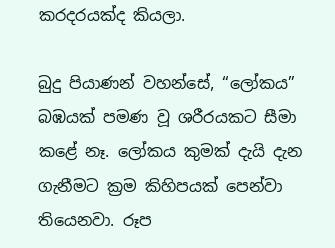කරදරයක්ද කියලා.

බුදු පියාණන් වහන්සේ, “ලෝකය” බඹයක් පමණ වූ ශරීරයකට සීමා කළේ නෑ. ලෝකය කුමක් දැයි දැන ගැනීමට ක්‍රම කිහිපයක් පෙන්වා තියෙනවා. රූප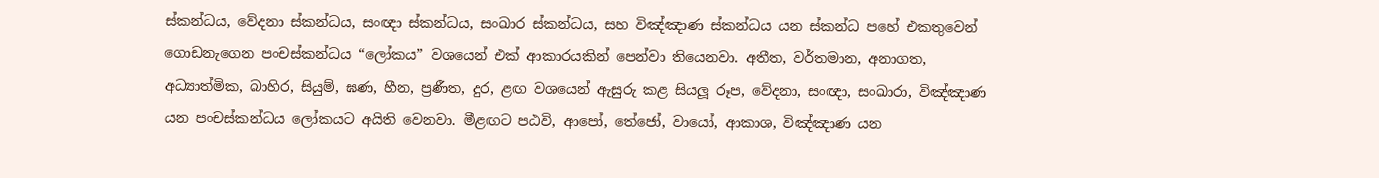ස්කන්ධය, වේදනා ස්කන්ධය, සංඥා ස්කන්ධය, සංඛාර ස්කන්ධය, සහ විඤ්ඤාණ ස්කන්ධය යන ස්කන්ධ පහේ එකතුවෙන් ගොඩනැගෙන පංචස්කන්ධය “ලෝකය” වශයෙන් එක් ආකාරයකින් පෙන්වා තියෙනවා. අතීත, වර්තමාන, අනාගත, අධ්‍යාත්මික, බාහිර, සියුම්, ඝණ, හීන, ප්‍රණීත, දුර, ළඟ වශයෙන් ඇසුරු කළ සියලූ රූප, වේදනා, සංඥා, සංඛාරා, විඤ්ඤාණ යන පංචස්කන්ධය ලෝකයට අයිති වෙනවා. මීළඟට පඨවි, ආපෝ, තේජෝ, වායෝ, ආකාශ, විඤ්ඤාණ යන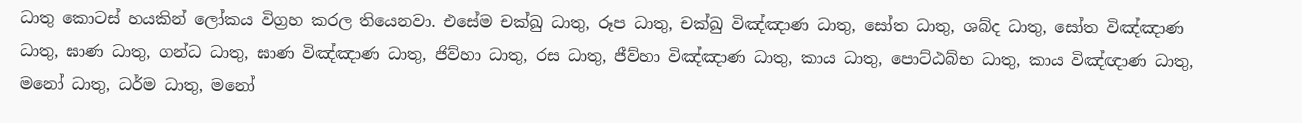ධාතු කොටස් හයකින් ලෝකය විග්‍රහ කරල තියෙනවා. එසේම චක්ඛු ධාතු, රූප ධාතු, චක්ඛු විඤ්ඤාණ ධාතු, සෝත ධාතු, ශබ්ද ධාතු, සෝත විඤ්ඤාණ ධාතු, ඝාණ ධාතු, ගන්ධ ධාතු, ඝාණ විඤ්ඤාණ ධාතු, ජිව්හා ධාතු, රස ධාතු, ජීව්හා විඤ්ඤාණ ධාතු, කාය ධාතු, පොට්ඨබ්භ ධාතු, කාය විඤ්ඥාණ ධාතු, මනෝ ධාතු, ධර්ම ධාතු, මනෝ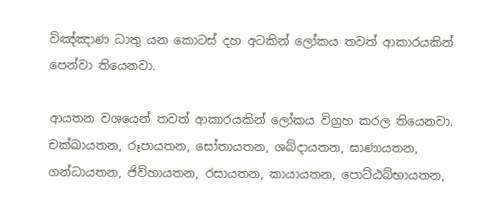විඤ්ඤාණ ධාතු යන කොටස් දහ අටකින් ලෝකය තවත් ආකාරයකින් පෙන්වා තියෙනවා.

ආයතන වශයෙන් තවත් ආකාරයකින් ලෝකය විග්‍රහ කරල තියෙනවා. චක්ඛායතන, රූපායතන, සෝතායතන, ශබ්දායතන, ඝාණායතන, ගන්ධායතන, ජිව්හායතන, රසායතන, කායායතන, පොට්ඨබ්භායතන,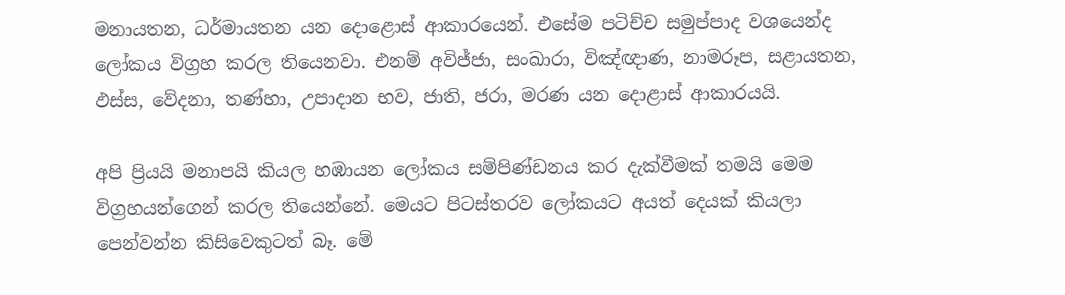මනායතන, ධර්මායතන යන දොළොස් ආකාරයෙන්. එසේම පටිච්ච සමුප්පාද වශයෙන්ද ලෝකය විග්‍රහ කරල තියෙනවා. එනම් අවිජ්ජා, සංඛාරා, විඤ්ඥාණ, නාමරූප, සළායතන, ඵස්ස, වේදනා, තණ්හා, උපාදාන භව, ජාති, ජරා, මරණ යන දොළාස් ආකාරයයි.

අපි ප්‍රියයි මනාපයි කියල හඹායන ලෝකය සම්පිණ්ඩනය කර දැක්වීමක් තමයි මෙම විග්‍රහයන්ගෙන් කරල තියෙන්නේ. මෙයට පිටස්තරව ලෝකයට අයත් දෙයක් කියලා පෙන්වන්න කිසිවෙකුටත් බෑ. මේ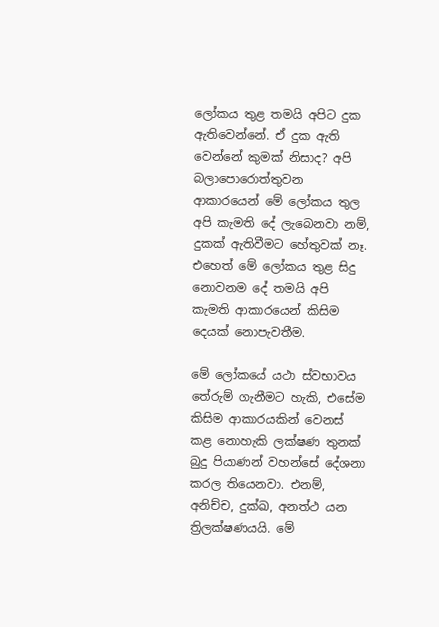ලෝකය තුළ තමයි අපිට දුක ඇතිවෙන්නේ. ඒ දුක ඇති වෙන්නේ කුමක් නිසාද? අපි බලාපොරොත්තුවන ආකාරයෙන් මේ ලෝකය තුල අපි කැමති දේ ලැබෙනවා නම්, දුකක් ඇතිවීමට හේතුවක් නෑ. එහෙත් මේ ලෝකය තුළ සිදු නොවනම දේ තමයි අපි කැමති ආකාරයෙන් කිසිම දෙයක් නොපැවතීම.

මේ ලෝකයේ යථා ස්වභාවය තේරුම් ගැනීමට හැකි, එසේම කිසිම ආකාරයකින් වෙනස් කළ නොහැකි ලක්ෂණ තුනක් බුදු පියාණන් වහන්සේ දේශනා කරල තියෙනවා. එනම්, අනිච්ච, දුක්ඛ, අනත්ථ යන ත්‍රිලක්ෂණයයි. මේ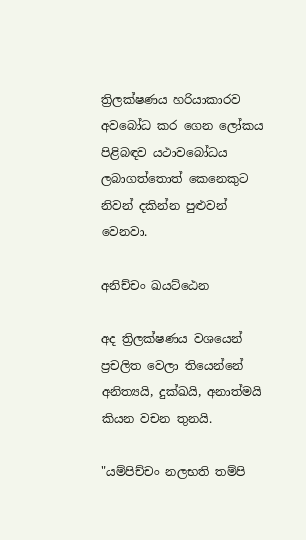ත්‍රිලක්ෂණය හරියාකාරව අවබෝධ කර ගෙන ලෝකය පිළිබඳව යථාවබෝධය ලබාගත්තොත් කෙනෙකුට නිවන් දකින්න පුළුවන් වෙනවා.

අනිච්චං ඛයට්ඨෙන

අද ත්‍රිලක්ෂණය වශයෙන් ප්‍රචලිත වෙලා තියෙන්නේ අනිත්‍යයි, දුක්ඛයි, අනාත්මයි කියන වචන තුනයි.

"යම්පිච්චං නලභති තම්පි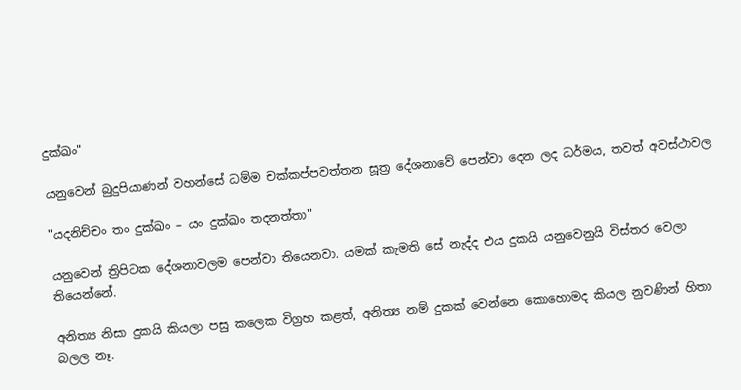දුක්ඛං"

යනුවෙන් බුදුපියාණන් වහන්සේ ධම්ම චක්කප්පවත්තන සූත්‍ර දේශනාවේ පෙන්වා දෙන ලද ධර්මය, තවත් අවස්ථාවල

"යදනිච්චං තං දුක්ඛං – යං දුක්ඛං තදනත්තා"

යනුවෙන් ත්‍රිපිටක දේශනාවලම පෙන්වා තියෙනවා. යමක් කැමති සේ නැද්ද එය දුකයි යනුවෙනුයි විස්තර වෙලා තියෙන්නේ.

අනිත්‍ය නිසා දුකයි කියලා පසු කලෙක විග්‍රහ කළත්, අනිත්‍ය නම් දුකක් වෙන්නෙ කොහොමද කියල නුවණින් හිතා බලල නෑ.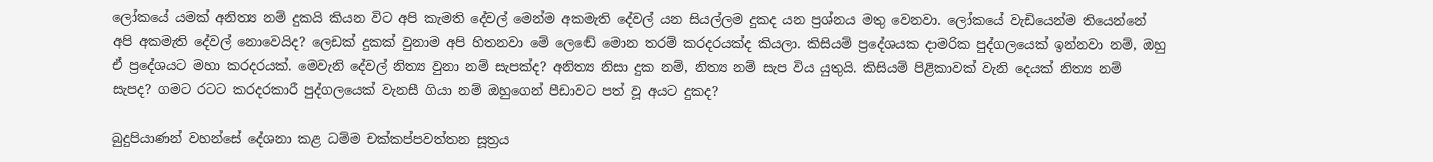ලෝකයේ යමක් අනිත්‍ය නම් දුකයි කියන විට අපි කැමති දේවල් මෙන්ම අකමැති දේවල් යන සියල්ලම දුකද යන ප්‍රශ්නය මතු වෙනවා. ලෝකයේ වැඩියෙන්ම තියෙන්නේ අපි අකමැති දේවල් නොවෙයිද? ලෙඩක් දුකක් වුනාම අපි හිතනවා මේ ලෙඬේ මොන තරම් කරදරයක්ද කියලා. කිසියම් ප්‍රදේශයක දාමරික පුද්ගලයෙක් ඉන්නවා නම්, ඔහු ඒ ප්‍රදේශයට මහා කරදරයක්. මෙවැනි දේවල් නිත්‍ය වුනා නම් සැපක්ද? අනිත්‍ය නිසා දුක නම්, නිත්‍ය නම් සැප විය යුතුයි. කිසියම් පිළිකාවක් වැනි දෙයක් නිත්‍ය නම් සැපද? ගමට රටට කරදරකාරී පුද්ගලයෙක් වැනසී ගියා නම් ඔහුගෙන් පීඩාවට පත් වූ අයට දුකද?

බුදුපියාණන් වහන්සේ දේශනා කළ ධම්ම චක්කප්පවත්තන සූත්‍රය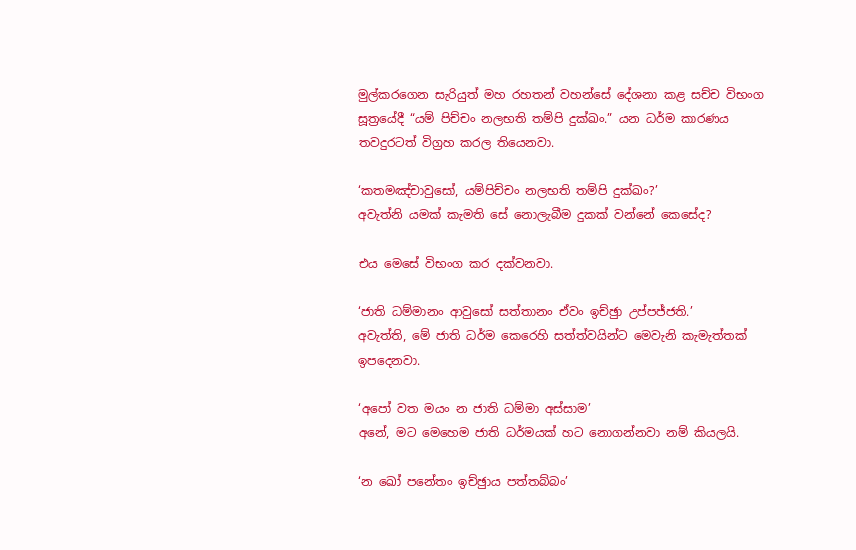මුල්කරගෙන සැරියුත් මහ රහතන් වහන්සේ දේශනා කළ සච්ච විභංග සූත්‍රයේදී “යම් පිච්චං නලභති තම්පි දුක්ඛං.” යන ධර්ම කාරණය තවදුරටත් විග්‍රහ කරල තියෙනවා.

‘කතමඤ්චාවුසෝ, යම්පිච්චං නලභති තම්පි දුක්ඛං?’
අවැත්නි යමක් කැමති සේ නොලැබීම දුකක් වන්නේ කෙසේද?

එය මෙසේ විභංග කර දක්වනවා.

‘ජාති ධම්මානං ආවුසෝ සත්තානං ඒවං ඉච්ඡුා උප්පජ්ජති.’
අවැත්ති, මේ ජාති ධර්ම කෙරෙහි සත්ත්වයින්ට මෙවැනි කැමැත්තක් ඉපදෙනවා.

‘අපෝ වත මයං න ජාති ධම්මා අස්සාම’
අනේ, මට මෙහෙම ජාති ධර්මයක් හට නොගන්නවා නම් කියලයි.

‘න ඛෝ පනේතං ඉච්ඡුාය පත්තබ්බං’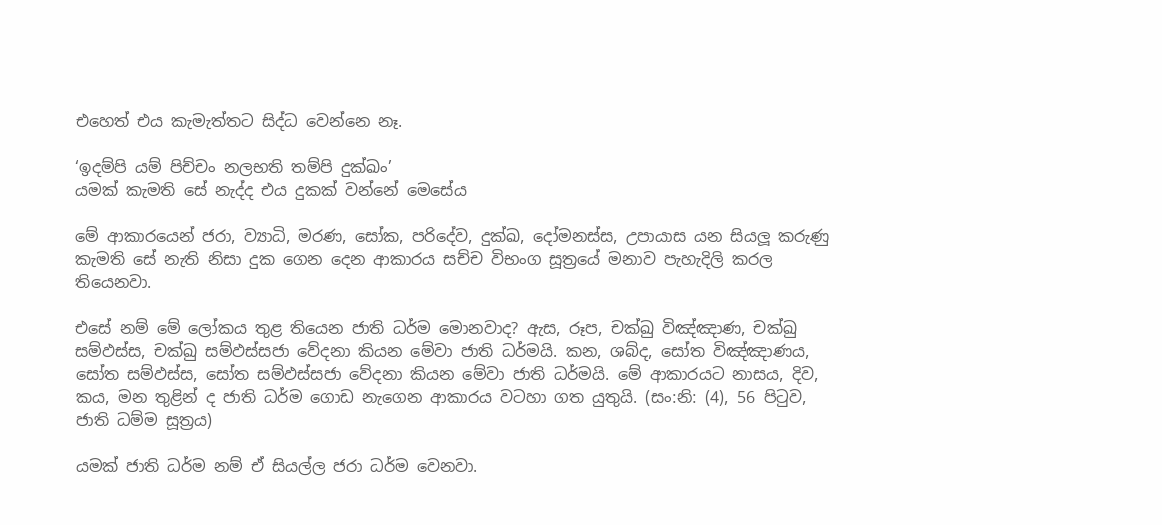එහෙත් එය කැමැත්තට සිද්ධ වෙන්නෙ නෑ.

‘ඉදම්පි යම් පිච්චං නලභති තම්පි දුක්ඛං’
යමක් කැමති සේ නැද්ද එය දුකක් වන්නේ මෙසේය

මේ ආකාරයෙන් ජරා, ව්‍යාධි, මරණ, සෝක, පරිදේව, දුක්ඛ, දෝමනස්ස, උපායාස යන සියලූ කරුණු කැමති සේ නැති නිසා දුක ගෙන දෙන ආකාරය සච්ච විභංග සූත්‍රයේ මනාව පැහැදිලි කරල තියෙනවා.

එසේ නම් මේ ලෝකය තුළ තියෙන ජාති ධර්ම මොනවාද? ඇස, රූප, චක්ඛු විඤ්ඤාණ, චක්ඛු සම්ඵස්ස, චක්ඛු සම්ඵස්සජා වේදනා කියන මේවා ජාති ධර්මයි. කන, ශබ්ද, සෝත විඤ්ඤාණය, සෝත සම්ඵස්ස, සෝත සම්ඵස්සජා වේදනා කියන මේවා ජාති ධර්මයි. මේ ආකාරයට නාසය, දිව, කය, මන තුළින් ද ජාති ධර්ම ගොඩ නැගෙන ආකාරය වටහා ගත යුතුයි. (සං:නි: (4), 56 පිටුව, ජාති ධම්ම සූත්‍රය)

යමක් ජාති ධර්ම නම් ඒ සියල්ල ජරා ධර්ම වෙනවා.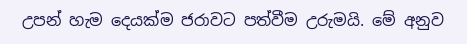උපන් හැම දෙයක්ම ජරාවට පත්වීම උරුමයි. මේ අනුව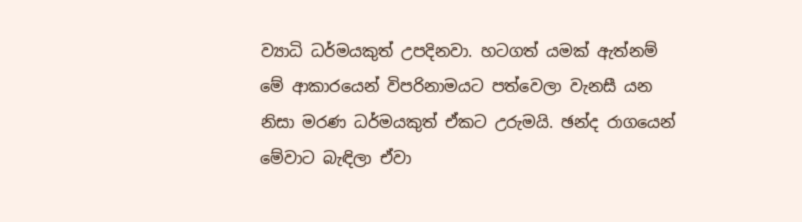ව්‍යාධි ධර්මයකුත් උපදිනවා. හටගත් යමක් ඇත්නම් මේ ආකාරයෙන් විපරිනාමයට පත්වෙලා වැනසී යන නිසා මරණ ධර්මයකුත් ඒකට උරුමයි. ඡන්ද රාගයෙන් මේවාට බැඳිලා ඒවා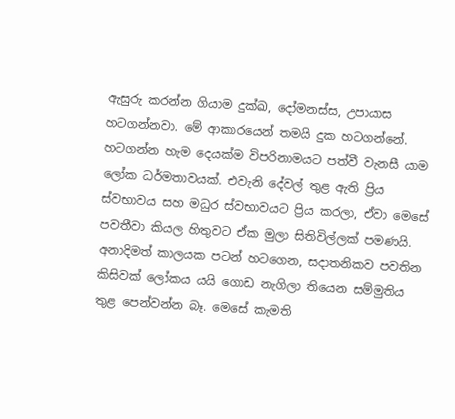ඇසුරු කරන්න ගියාම දුක්ඛ, දෝමනස්ස, උපායාස හටගන්නවා. මේ ආකාරයෙන් තමයි දුක හටගන්නේ. හටගන්න හැම දෙයක්ම විපරිනාමයට පත්වී වැනසී යාම ලෝක ධර්මතාවයක්. එවැනි දේවල් තුළ ඇති ප්‍රිය ස්වභාවය සහ මධුර ස්වභාවයට ප්‍රිය කරලා, ඒවා මෙසේ පවතීවා කියල හිතුවට ඒක මුලා සිතිවිල්ලක් පමණයි. අනාදිමත් කාලයක පටන් හටගෙන, සදාතනිකව පවතින කිසිවක් ලෝකය යයි ගොඩ නැගිලා තියෙන සම්මුතිය තුළ පෙන්වන්න බෑ. මෙසේ කැමති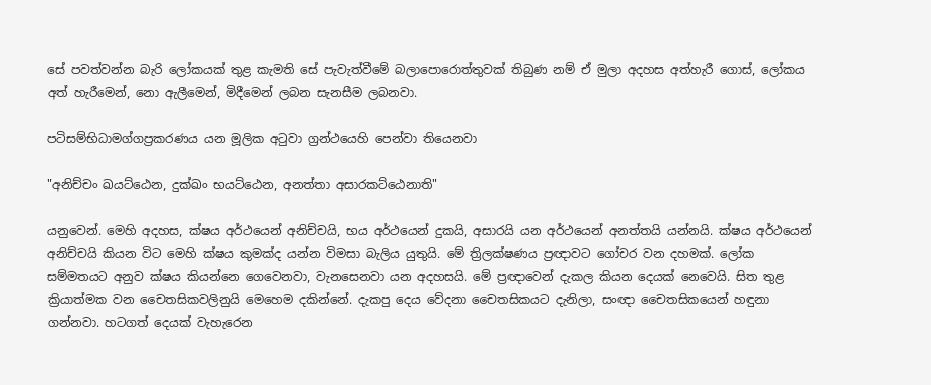සේ පවත්වන්න බැරි ලෝකයක් තුළ කැමති සේ පැවැත්වීමේ බලාපොරොත්තුවක් තිබුණ නම් ඒ මුලා අදහස අත්හැරී ගොස්, ලෝකය අත් හැරීමෙන්, නො ඇලීමෙන්, මිදීමෙන් ලබන සැනසීම ලබනවා.

පටිසම්භිධාමග්ගප්‍රකරණය යන මූලික අටුවා ග්‍රන්ථයෙහි පෙන්වා තියෙනවා

"අනිච්චං ඛයට්ඨෙන, දුක්ඛං භයට්ඨෙන, අනත්තා අසාරකට්ඨෙනාති"

යනුවෙන්. මෙහි අදහස, ක්ෂය අර්ථයෙන් අනිච්චයි, භය අර්ථයෙන් දුකයි, අසාරයි යන අර්ථයෙන් අනත්තයි යන්නයි. ක්ෂය අර්ථයෙන් අනිච්චයි කියන විට මෙහි ක්ෂය කුමක්ද යන්න විමසා බැලිය යුතුයි. මේ ත්‍රිලක්ෂණය ප්‍රඥාවට ගෝචර වන දහමක්. ලෝක සම්මතයට අනුව ක්ෂය කියන්නෙ ගෙවෙනවා, වැනසෙනවා යන අදහසයි. මේ ප්‍රඥාවෙන් දැකල කියන දෙයක් නෙවෙයි. සිත තුළ ක්‍රියාත්මක වන චෛතසිකවලිනුයි මෙහෙම දකින්නේ. දැකපු දෙය වේදනා චෛතසිකයට දැනිලා, සංඥා චෛතසිකයෙන් හඳුනා ගන්නවා. හටගත් දෙයක් වැහැරෙන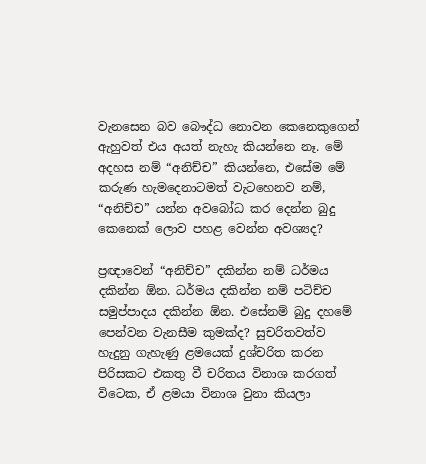වැනසෙන බව බෞද්ධ නොවන කෙනෙකුගෙන් ඇහුවත් එය අයත් නැහැ කියන්නෙ නෑ. මේ අදහස නම් “අනිච්ච” කියන්නෙ, එසේම මේ කරුණ හැමදෙනාටමත් වැටහෙනව නම්, “අනිච්ච” යන්න අවබෝධ කර දෙන්න බුදු කෙනෙක් ලොව පහළ වෙන්න අවශ්‍යද?

ප්‍රඥාවෙන් “අනිච්ච” දකින්න නම් ධර්මය දකින්න ඕන. ධර්මය දකින්න නම් පටිච්ච සමුප්පාදය දකින්න ඕන. එසේනම් බුදු දහමේ පෙන්වන වැනසීම කුමක්ද? සුචරිතවත්ව හැදුනු ගැහැණු ළමයෙක් දුශ්චරිත කරන පිරිසකට එකතු වී චරිතය විනාශ කරගත් විටෙක, ඒ ළමයා විනාශ වුනා කියලා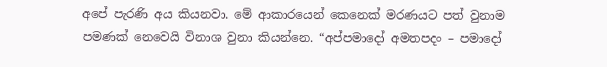අපේ පැරණි අය කියනවා. මේ ආකාරයෙන් කෙනෙක් මරණයට පත් වුනාම පමණක් නෙවෙයි විනාශ වුනා කියන්නෙ. “අප්පමාදෝ අමතපදං – පමාදෝ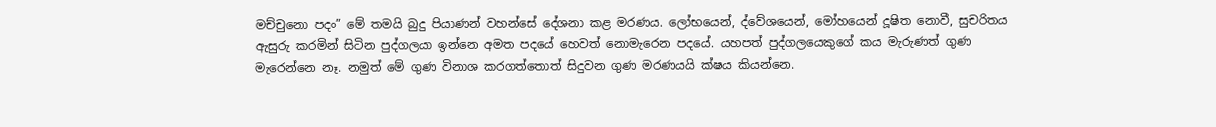මච්චුනො පදං” මේ තමයි බුදු පියාණන් වහන්සේ දේශනා කළ මරණය. ලෝභයෙන්, ද්වේශයෙන්, මෝහයෙන් දූෂිත නොවී, සුචරිතය ඇසුරු කරමින් සිටින පුද්ගලයා ඉන්නෙ අමත පදයේ හෙවත් නොමැරෙන පදයේ. යහපත් පුද්ගලයෙකුගේ කය මැරුණත් ගුණ මැරෙන්නෙ නෑ. නමුත් මේ ගුණ විනාශ කරගත්තොත් සිදුවන ගුණ මරණයයි ක්ෂය කියන්නෙ.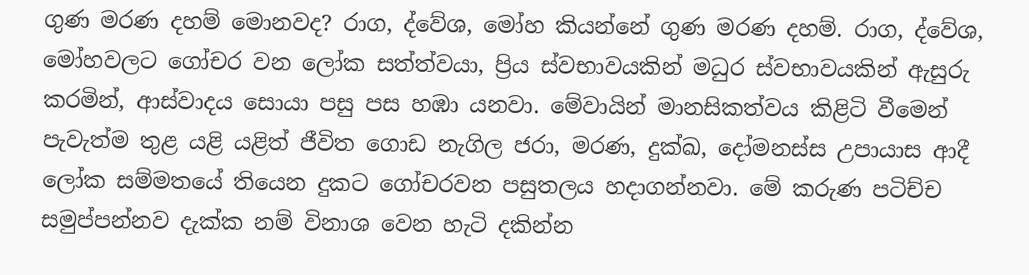ගුණ මරණ දහම් මොනවද? රාග, ද්වේශ, මෝහ කියන්නේ ගුණ මරණ දහම්. රාග, ද්වේශ, මෝහවලට ගෝචර වන ලෝක සත්ත්වයා, ප්‍රිය ස්වභාවයකින් මධුර ස්වභාවයකින් ඇසුරු කරමින්, ආස්වාදය සොයා පසු පස හඹා යනවා. මේවායින් මානසිකත්වය කිළිටි වීමෙන් පැවැත්ම තුළ යළි යළිත් ජීවිත ගොඩ නැගිල ජරා, මරණ, දුක්ඛ, දෝමනස්ස උපායාස ආදී ලෝක සම්මතයේ තියෙන දුකට ගෝචරවන පසුතලය හදාගන්නවා. මේ කරුණ පටිච්ච සමුප්පන්නව දැක්ක නම් විනාශ වෙන හැටි දකින්න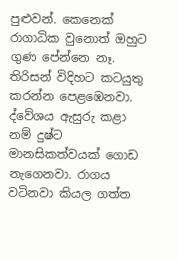පුළුවන්. කෙනෙක් රාගාධික වුනොත් ඔහුට ගුණ පේන්නෙ නෑ. තිරිසන් විදිහට කටයුතු කරන්න පෙළඹෙනවා. ද්වේශය ඇසුරු කළා නම් දුෂ්ට මානසිකත්වයක් ගොඩ නැගෙනවා. රාගය වටිනවා කියල ගත්ත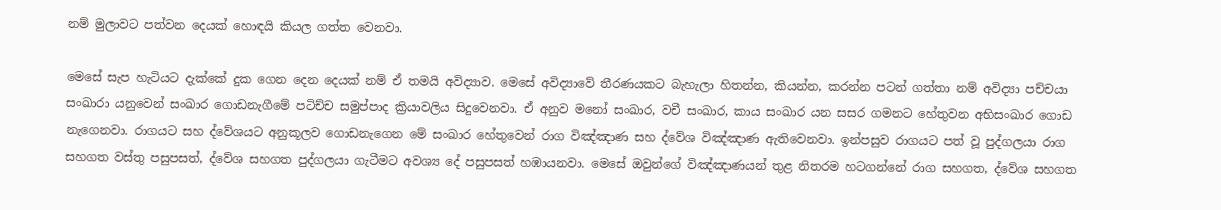නම් මුලාවට පත්වන දෙයක් හොඳයි කියල ගත්ත වෙනවා.

මෙසේ සැප හැටියට දැක්කේ දුක ගෙන දෙන දෙයක් නම් ඒ තමයි අවිද්‍යාව. මෙසේ අවිද්‍යාවේ තීරණයකට බැහැලා හිතන්න, කියන්න, කරන්න පටන් ගත්තා නම් අවිද්‍යා පච්චයා සංඛාරා යනුවෙන් සංඛාර ගොඩනැගීමේ පටිච්ච සමුප්පාද ක්‍රියාවලිය සිදුවෙනවා. ඒ අනුව මනෝ සංඛාර, වචී සංඛාර, කාය සංඛාර යන සසර ගමනට හේතුවන අභිසංඛාර ගොඩ නැගෙනවා. රාගයට සහ ද්වේශයට අනුකූලව ගොඩනැගෙන මේ සංඛාර හේතුවෙන් රාග විඤ්ඤාණ සහ ද්වේශ විඤ්ඤාණ ඇතිවෙනවා. ඉන්පසුව රාගයට පත් වූ පුද්ගලයා රාග සහගත වස්තු පසුපසත්, ද්වේශ සහගත පුද්ගලයා ගැටීමට අවශ්‍ය දේ පසුපසත් හඹායනවා. මෙසේ ඔවුන්ගේ විඤ්ඤාණයන් තුළ නිතරම හටගන්නේ රාග සහගත, ද්වේශ සහගත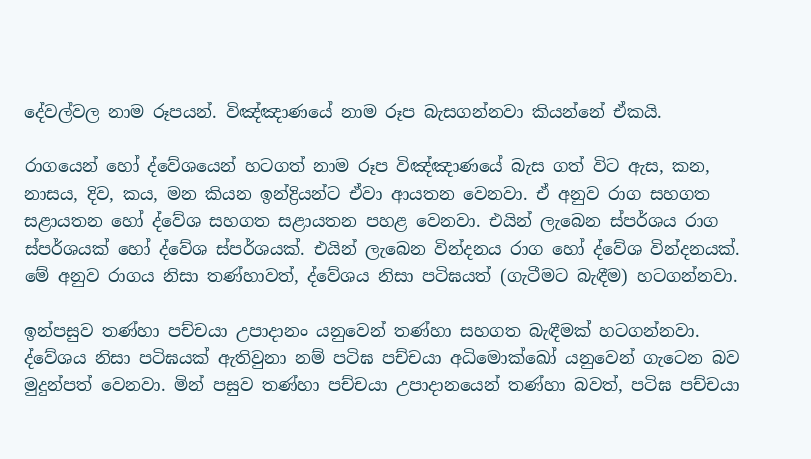දේවල්වල නාම රූපයන්. විඤ්ඤාණයේ නාම රූප බැසගන්නවා කියන්නේ ඒකයි.

රාගයෙන් හෝ ද්වේශයෙන් හටගත් නාම රූප විඤ්ඤාණයේ බැස ගත් විට ඇස, කන, නාසය, දිව, කය, මන කියන ඉන්ද්‍රියන්ට ඒවා ආයතන වෙනවා. ඒ අනුව රාග සහගත සළායතන හෝ ද්වේශ සහගත සළායතන පහළ වෙනවා. එයින් ලැබෙන ස්පර්ශය රාග ස්පර්ශයක් හෝ ද්වේශ ස්පර්ශයක්. එයින් ලැබෙන වින්දනය රාග හෝ ද්වේශ වින්දනයක්. මේ අනුව රාගය නිසා තණ්හාවත්, ද්වේශය නිසා පටිඝයත් (ගැටීමට බැඳීම) හටගන්නවා.

ඉන්පසුව තණ්හා පච්චයා උපාදානං යනුවෙන් තණ්හා සහගත බැඳීමක් හටගන්නවා. ද්වේශය නිසා පටිඝයක් ඇතිවුනා නම් පටිඝ පච්චයා අධිමොක්ඛෝ යනුවෙන් ගැටෙන බව මුදුන්පත් වෙනවා. මින් පසුව තණ්හා පච්චයා උපාදානයෙන් තණ්හා බවත්, පටිඝ පච්චයා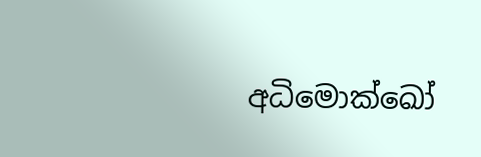අධිමොක්ඛෝ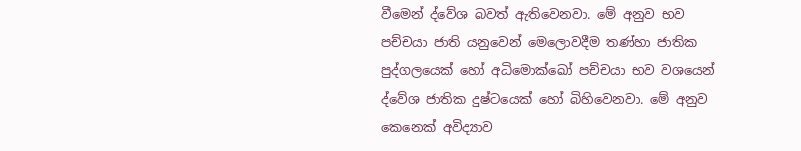වීමෙන් ද්වේශ බවත් ඇතිවෙනවා. මේ අනුව භව පච්චයා ජාති යනුවෙන් මෙලොවදීම තණ්හා ජාතික පුද්ගලයෙක් හෝ අධිමොක්ඛෝ පච්චයා භව වශයෙන් ද්වේශ ජාතික දුෂ්ටයෙක් හෝ බිහිවෙනවා. මේ අනුව කෙනෙක් අවිද්‍යාව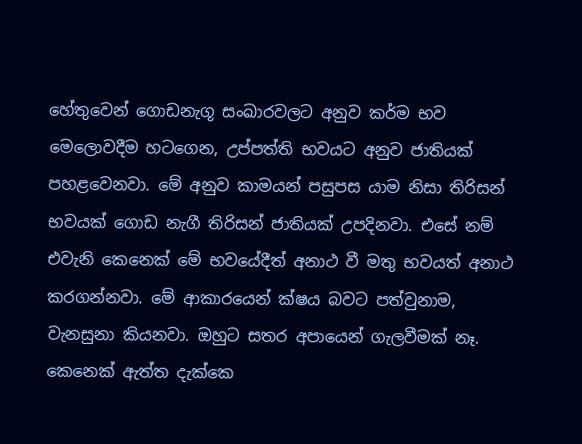හේතුවෙන් ගොඩනැගූ සංඛාරවලට අනුව කර්ම භව මෙලොවදීම හටගෙන, උප්පත්ති භවයට අනුව ජාතියක් පහළවෙනවා. මේ අනුව කාමයන් පසුපස යාම නිසා තිරිසන් භවයක් ගොඩ නැගී තිරිසන් ජාතියක් උපදිනවා. එසේ නම් එවැනි කෙනෙක් මේ භවයේදීත් අනාථ වී මතු භවයත් අනාථ කරගන්නවා. මේ ආකාරයෙන් ක්ෂය බවට පත්වුනාම, වැනසුනා කියනවා. ඔහුට සතර අපායෙන් ගැලවීමක් නෑ. කෙනෙක් ඇත්ත දැක්කෙ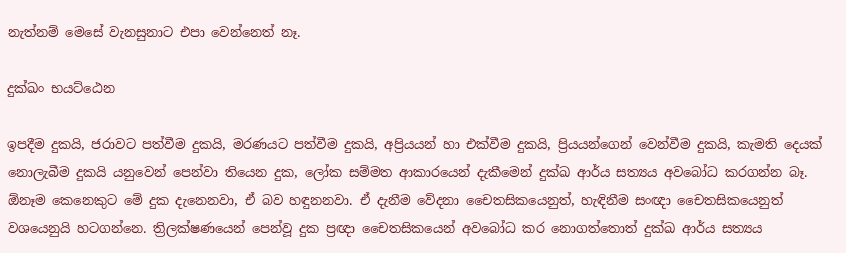නැත්නම් මෙසේ වැනසුනාට එපා වෙන්නෙත් නෑ.

දුක්ඛං භයට්ඨෙන

ඉපදීම දුකයි, ජරාවට පත්වීම දුකයි, මරණයට පත්වීම දුකයි, අප්‍රියයන් හා එක්වීම දුකයි, ප්‍රියයන්ගෙන් වෙන්වීම දුකයි, කැමති දෙයක් නොලැබීම දුකයි යනුවෙන් පෙන්වා තියෙන දුක, ලෝක සම්මත ආකාරයෙන් දැකීමෙන් දුක්ඛ ආර්ය සත්‍යය අවබෝධ කරගන්න බෑ. ඕනෑම කෙනෙකුට මේ දුක දැනෙනවා, ඒ බව හඳුනනවා. ඒ දැනීම වේදනා චෛතසිකයෙනුත්, හැඳිනීම සංඥා චෛතසිකයෙනුත් වශයෙනුයි හටගන්නෙ. ත්‍රිලක්ෂණයෙන් පෙන්වූ දුක ප්‍රඥා චෛතසිකයෙන් අවබෝධ කර නොගත්තොත් දුක්ඛ ආර්ය සත්‍යය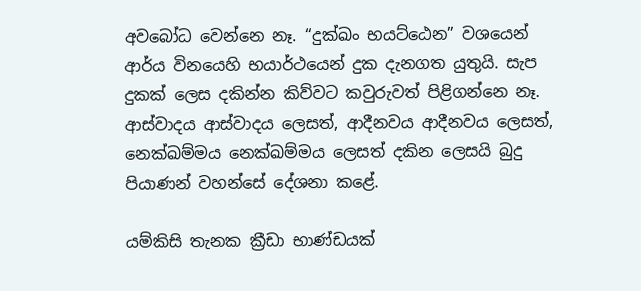අවබෝධ වෙන්නෙ නෑ. “දුක්ඛං භයට්ඨෙන” වශයෙන් ආර්ය විනයෙහි භයාර්ථයෙන් දුක දැනගත යුතුයි. සැප දුකක් ලෙස දකින්න කිව්වට කවුරුවත් පිළිගන්නෙ නෑ. ආස්වාදය ආස්වාදය ලෙසත්, ආදීනවය ආදීනවය ලෙසත්, නෙක්ඛම්මය නෙක්ඛම්මය ලෙසත් දකින ලෙසයි බුදු පියාණන් වහන්සේ දේශනා කළේ.

යම්කිසි තැනක ක්‍රීඩා භාණ්ඩයක්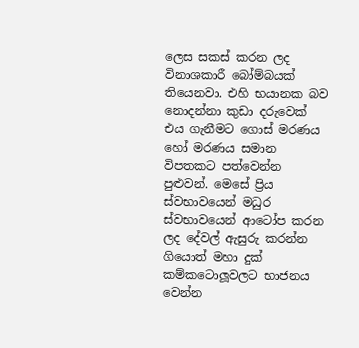ලෙස සකස් කරන ලද විනාශකාරී බෝම්බයක් තියෙනවා. එහි භයානක බව නොදන්නා කුඩා දරුවෙක් එය ගැනීමට ගොස් මරණය හෝ මරණය සමාන විපතකට පත්වෙන්න පුළුවන්. මෙසේ ප්‍රිය ස්වභාවයෙන් මධුර ස්වභාවයෙන් ආටෝප කරන ලද දේවල් ඇසුරු කරන්න ගියොත් මහා දුක් කම්කටොලූවලට භාජනය වෙන්න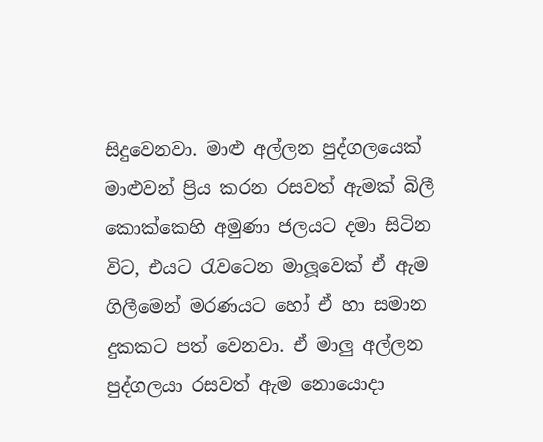සිදුවෙනවා. මාළු අල්ලන පුද්ගලයෙක් මාළුවන් ප්‍රිය කරන රසවත් ඇමක් බිලී කොක්කෙහි අමුණා ජලයට දමා සිටින විට, එයට රැවටෙන මාලූවෙක් ඒ ඇම ගිලීමෙන් මරණයට හෝ ඒ හා සමාන දුකකට පත් වෙනවා. ඒ මාලු අල්ලන පුද්ගලයා රසවත් ඇම නොයොදා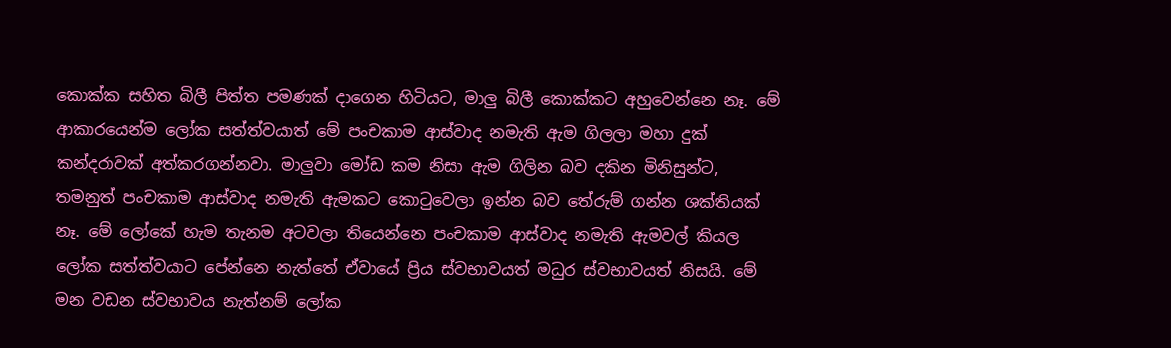කොක්ක සහිත බිලී පිත්ත පමණක් දාගෙන හිටියට, මාලු බිලී කොක්කට අහුවෙන්නෙ නෑ. මේ ආකාරයෙන්ම ලෝක සත්ත්වයාත් මේ පංචකාම ආස්වාද නමැති ඇම ගිලලා මහා දුක් කන්දරාවක් අත්කරගන්නවා. මාලුවා මෝඩ කම නිසා ඇම ගිලින බව දකින මිනිසුන්ට, තමනුත් පංචකාම ආස්වාද නමැති ඇමකට කොටුවෙලා ඉන්න බව තේරුම් ගන්න ශක්තියක් නෑ. මේ ලෝකේ හැම තැනම අටවලා තියෙන්නෙ පංචකාම ආස්වාද නමැති ඇමවල් කියල ලෝක සත්ත්වයාට පේන්නෙ නැත්තේ ඒවායේ ප්‍රිය ස්වභාවයත් මධුර ස්වභාවයත් නිසයි. මේ මන වඩන ස්වභාවය නැත්නම් ලෝක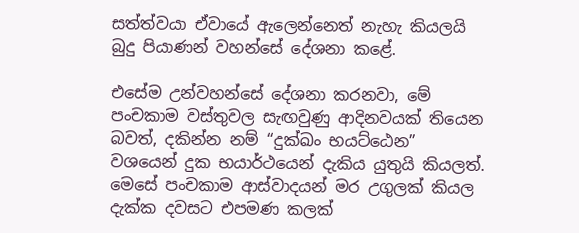සත්ත්වයා ඒවායේ ඇලෙන්නෙත් නැහැ කියලයි බුදු පියාණන් වහන්සේ දේශනා කළේ.

එසේම උන්වහන්සේ දේශනා කරනවා, මේ පංචකාම වස්තුවල සැඟවුණු ආදිනවයක් තියෙන බවත්, දකින්න නම් “දුක්ඛං භයට්ඨෙන” වශයෙන් දුක භයාර්ථයෙන් දැකිය යුතුයි කියලත්. මෙසේ පංචකාම ආස්වාදයන් මර උගුලක් කියල දැක්ක දවසට එපමණ කලක්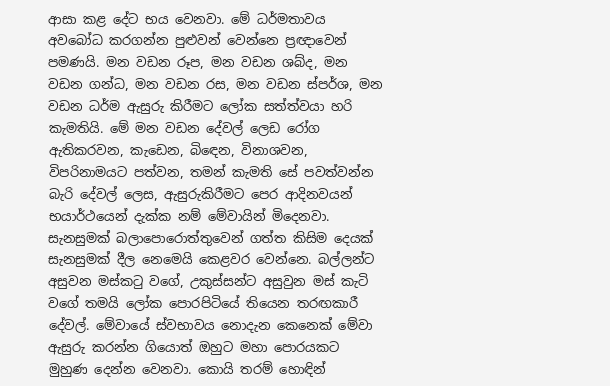ආසා කළ දේට භය වෙනවා. මේ ධර්මතාවය අවබෝධ කරගන්න පුළුවන් වෙන්නෙ ප්‍රඥාවෙන් පමණයි. මන වඩන රූප, මන වඩන ශබ්ද, මන වඩන ගන්ධ, මන වඩන රස, මන වඩන ස්පර්ශ, මන වඩන ධර්ම ඇසුරු කිරීමට ලෝක සත්ත්වයා හරි කැමතියි. මේ මන වඩන දේවල් ලෙඩ රෝග ඇතිකරවන, කැඩෙන, බිඳෙන, විනාශවන, විපරිනාමයට පත්වන, තමන් කැමති සේ පවත්වන්න බැරි දේවල් ලෙස, ඇසුරුකිරීමට පෙර ආදිනවයන් භයාර්ථයෙන් දැක්ක නම් මේවායින් මිදෙනවා. සැනසුමක් බලාපොරොත්තුවෙන් ගත්ත කිසිම දෙයක් සැනසුමක් දීල නෙමෙයි කෙළවර වෙන්නෙ. බල්ලන්ට අසුවන මස්කටු වගේ, උකුස්සන්ට අසුවුන මස් කැටි වගේ තමයි ලෝක පොරපිටියේ තියෙන තරඟකාරී දේවල්. මේවායේ ස්වභාවය නොදැන කෙනෙක් මේවා ඇසුරු කරන්න ගියොත් ඔහුට මහා පොරයකට මුහුණ දෙන්න වෙනවා. කොයි තරම් හොඳින්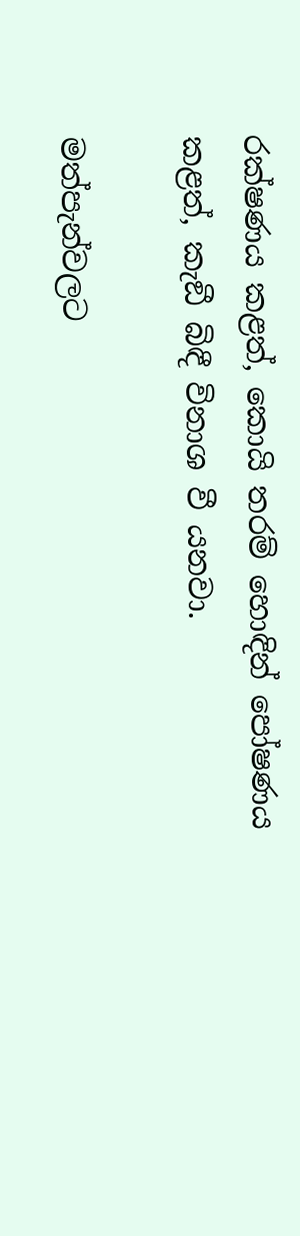රක්ෂණය කළත්, කොයි තරම් හොඳින් පෝෂණය කළත්, කැඞී බිඳී විනාශ වී යනවා.

මත්පැන්වලට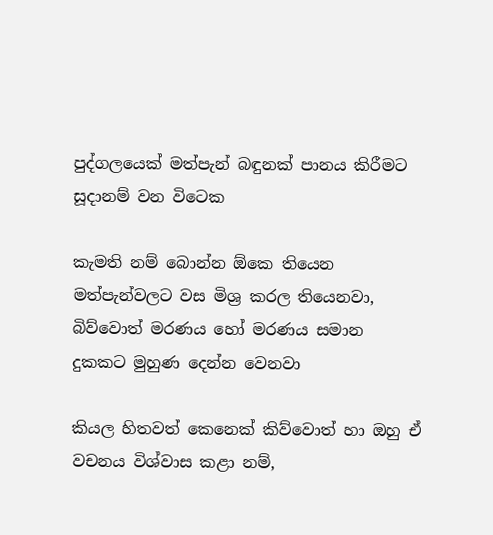පුද්ගලයෙක් මත්පැන් බඳුනක් පානය කිරීමට සූදානම් වන විටෙක

කැමති නම් බොන්න ඕකෙ තියෙන මත්පැන්වලට වස මිශ්‍ර කරල තියෙනවා, බිව්වොත් මරණය හෝ මරණය සමාන දුකකට මුහුණ දෙන්න වෙනවා

කියල හිතවත් කෙනෙක් කිව්වොත් හා ඔහු ඒ වචනය විශ්වාස කළා නම්,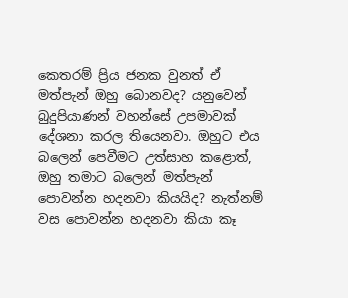කෙතරම් ප්‍රිය ජනක වුනත් ඒ මත්පැන් ඔහු බොනවද? යනුවෙන් බුදුපියාණන් වහන්සේ උපමාවක් දේශනා කරල තියෙනවා. ඔහුට එය බලෙන් පෙවීමට උත්සාහ කළොත්, ඔහු තමාට බලෙන් මත්පැන් පොවන්න හදනවා කියයිද? නැත්නම් වස පොවන්න හදනවා කියා කෑ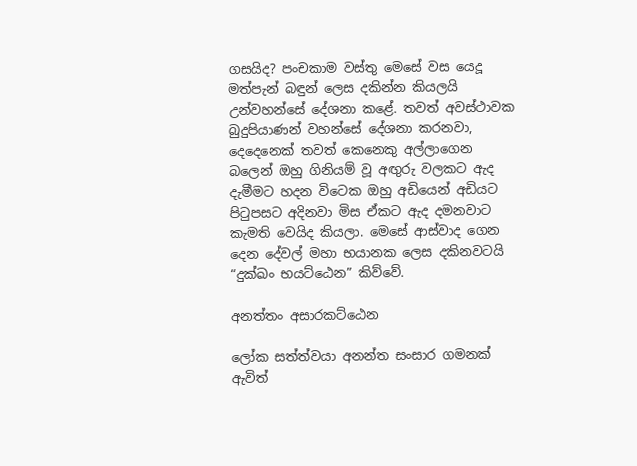ගසයිද? පංචකාම වස්තු මෙසේ වස යෙදූ මත්පැන් බඳුන් ලෙස දකින්න කියලයි උන්වහන්සේ දේශනා කළේ. තවත් අවස්ථාවක බුදුපියාණන් වහන්සේ දේශනා කරනවා, දෙදෙනෙක් තවත් කෙනෙකු අල්ලාගෙන බලෙන් ඔහු ගිනියම් වූ අඟුරු වලකට ඇද දැමීමට හදන විටෙක ඔහු අඩියෙන් අඩියට පිටුපසට අදිනවා මිස ඒකට ඇද දමනවාට කැමති වෙයිද කියලා. මෙසේ ආස්වාද ගෙන දෙන දේවල් මහා භයානක ලෙස දකිනවටයි “දුක්ඛං භයට්ඨෙන” කිව්වේ.

අනත්තං අසාරකට්ඨෙන

ලෝක සත්ත්වයා අනන්ත සංසාර ගමනක් ඇවිත්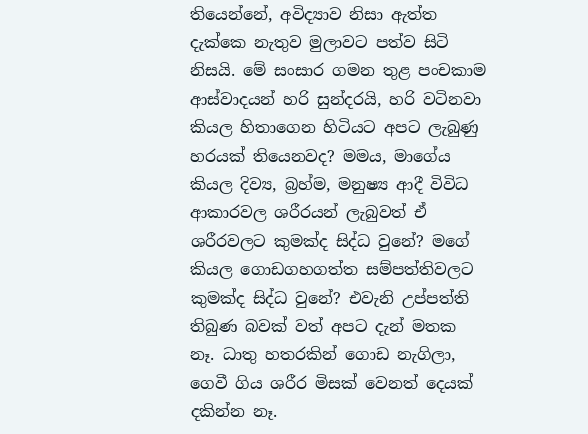තියෙන්නේ, අවිද්‍යාව නිසා ඇත්ත දැක්කෙ නැතුව මුලාවට පත්ව සිටි නිසයි. මේ සංසාර ගමන තුළ පංචකාම ආස්වාදයන් හරි සුන්දරයි, හරි වටිනවා කියල හිතාගෙන හිටියට අපට ලැබුණු හරයක් තියෙනවද? මමය, මාගේය කියල දිව්‍ය, බ්‍රහ්ම, මනුෂ්‍ය ආදී විවිධ ආකාරවල ශරීරයන් ලැබුවත් ඒ ශරීරවලට කුමක්ද සිද්ධ වුනේ? මගේ කියල ගොඩගහගත්ත සම්පත්තිවලට කුමක්ද සිද්ධ වුනේ? එවැනි උප්පත්ති තිබුණ බවක් වත් අපට දැන් මතක නෑ. ධාතු හතරකින් ගොඩ නැගිලා, ගෙවී ගිය ශරීර මිසක් වෙනත් දෙයක් දකින්න නෑ.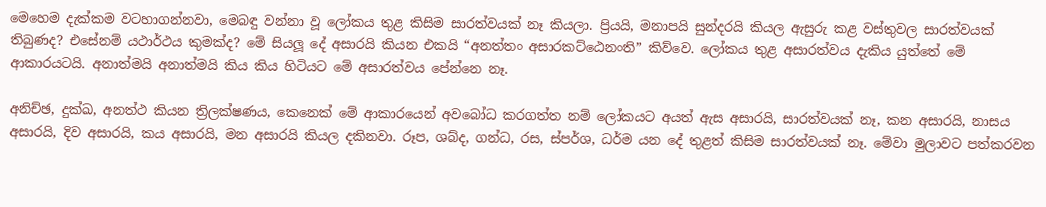මෙහෙම දැක්කම වටහාගන්නවා, මෙබඳු වන්නා වූ ලෝකය තුළ කිසිම සාරත්වයක් නෑ කියලා. ප්‍රියයි, මනාපයි සුන්දරයි කියල ඇසුරු කළ වස්තුවල සාරත්වයක් තිබුණද? එසේනම් යථාර්ථය කුමක්ද? මේ සියලූ දේ අසාරයි කියන එකයි “අනත්තං අසාරකට්ඨෙනංති” කිව්වෙ. ලෝකය තුළ අසාරත්වය දැකිය යුත්තේ මේ ආකාරයටයි. අනාත්මයි අනාත්මයි කිය කිය හිටියට මේ අසාරත්වය පේන්නෙ නෑ.

අනිච්ඡ, දුක්ඛ, අනත්ථ කියන ත්‍රිලක්ෂණය, කෙනෙක් මේ ආකාරයෙන් අවබෝධ කරගත්ත නම් ලෝකයට අයත් ඇස අසාරයි, සාරත්වයක් නෑ, කන අසාරයි, නාසය අසාරයි, දිව අසාරයි, කය අසාරයි, මන අසාරයි කියල දකිනවා. රූප, ශබ්ද, ගන්ධ, රස, ස්පර්ශ, ධර්ම යන දේ තුළත් කිසිම සාරත්වයක් නෑ. මේවා මුලාවට පත්කරවන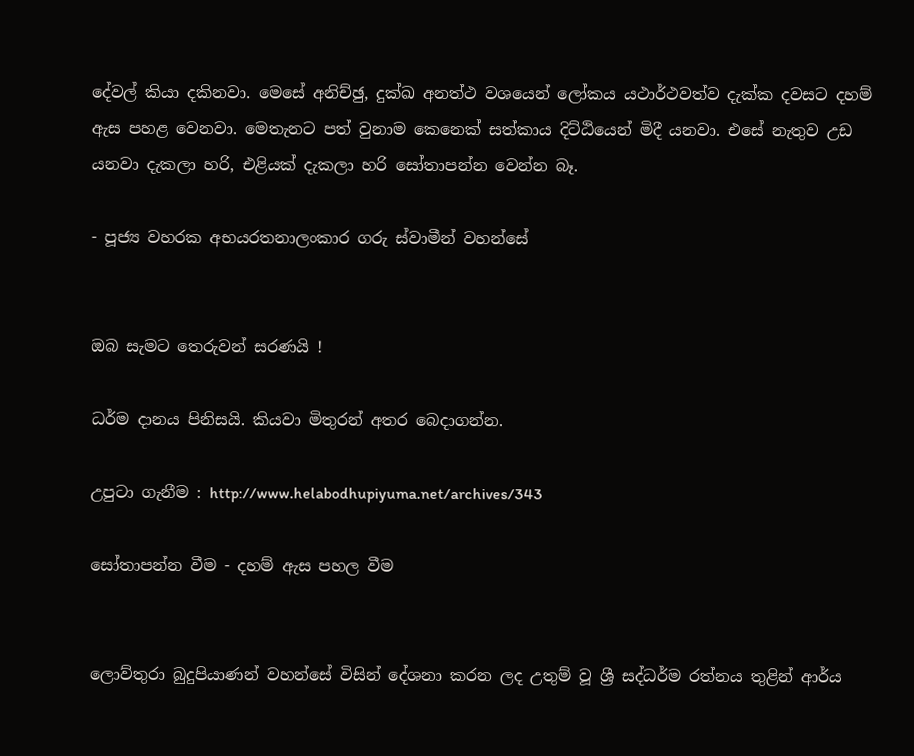දේවල් කියා දකිනවා. මෙසේ අනිච්ඡු, දුක්ඛ අනත්ථ වශයෙන් ලෝකය යථාර්ථවත්ව දැක්ක දවසට දහම් ඇස පහළ වෙනවා. මෙතැනට පත් වුනාම කෙනෙක් සත්කාය දිට්ඨියෙන් මිදී යනවා. එසේ නැතුව උඩ යනවා දැකලා හරි, එළියක් දැකලා හරි සෝතාපන්න වෙන්න බෑ.

- පූජ්‍ය වහරක අභයරතනාලංකාර ගරු ස්වාමීන් වහන්සේ


ඔබ සැමට තෙරුවන් සරණයි !

ධර්ම දානය පිනිසයි. කියවා මිතුරන් අතර බෙදාගන්න.

උපුටා ගැනීම : http://www.helabodhupiyuma.net/archives/343

සෝතාපන්න වීම - දහම් ඇස පහල වීම


ලොව්තුරා බුදුපියාණන් වහන්සේ විසින් දේශනා කරන ලද උතුම් වූ ශ්‍රී සද්ධර්ම රත්නය තුළින් ආර්ය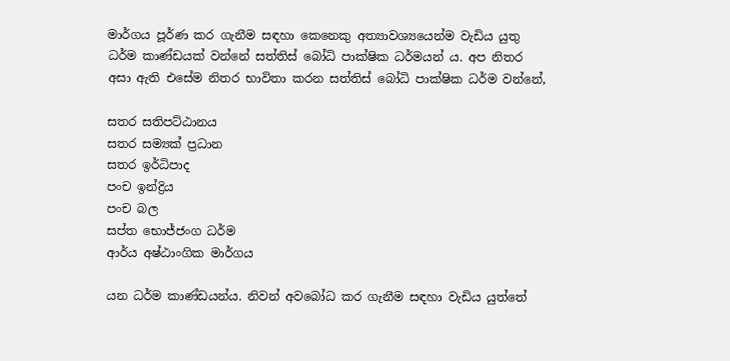මාර්ගය පූර්ණ කර ගැනීම සඳහා කෙනෙකු අත්‍යාවශ්‍යයෙන්ම වැඩිය යුතු ධර්ම කාණ්ඩයක් වන්නේ සත්තිස් බෝධි පාක්ෂික ධර්මයන් ය. අප නිතර අසා ඇති එසේම නිතර භාවිතා කරන සත්තිස් බෝධි පාක්ෂික ධර්ම වන්නේ,

සතර සතිපට්ඨානය
සතර සම්‍යක් ප්‍රධාන
සතර ඉර්ධිපාද
පංච ඉන්ද්‍රිය
පංච බල
සප්ත භොජ්ජංග ධර්ම
ආර්ය අෂ්ඨාංගික මාර්ගය

යන ධර්ම කාණ්ඩයන්ය. නිවන් අවබෝධ කර ගැනීම සඳහා වැඩිය යුත්තේ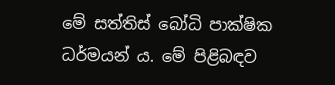මේ සත්තිස් බෝධි පාක්ෂික ධර්මයන් ය. මේ පිළිබඳව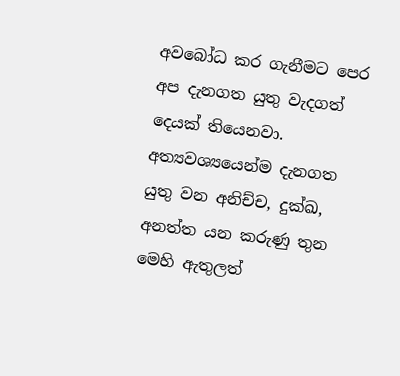අවබෝධ කර ගැනීමට පෙර අප දැනගත යුතු වැදගත් දෙයක් තියෙනවා. අත්‍යවශ්‍යයෙන්ම දැනගත යුතු වන අනිච්ච, දුක්ඛ, අනත්ත යන කරුණු තුන මෙහි ඇතුලත්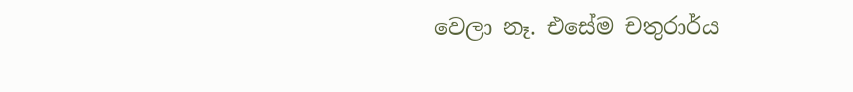වෙලා නෑ. එසේම චතුරාර්ය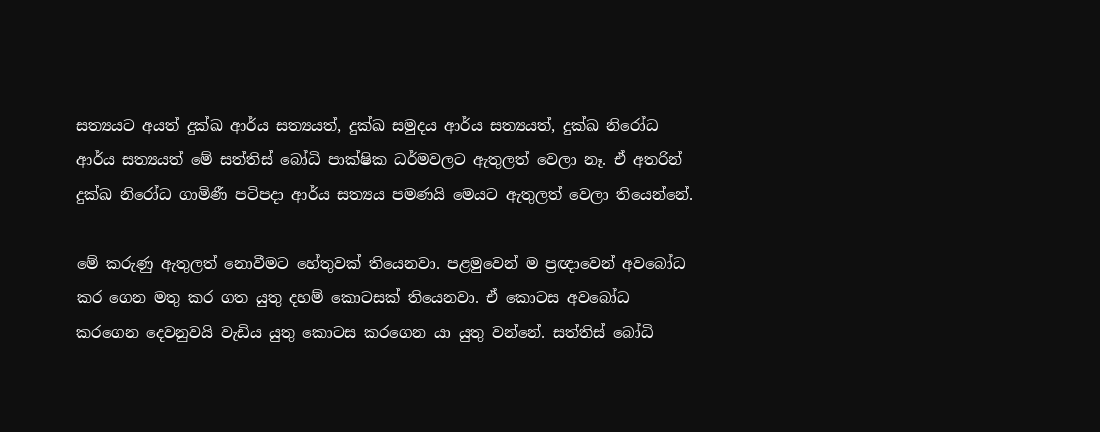සත්‍යයට අයත් දුක්ඛ ආර්ය සත්‍යයත්, දුක්ඛ සමුදය ආර්ය සත්‍යයත්, දුක්ඛ නිරෝධ ආර්ය සත්‍යයත් මේ සත්තිස් බෝධි පාක්ෂික ධර්මවලට ඇතුලත් වෙලා නෑ. ඒ අතරින් දුක්ඛ නිරෝධ ගාමිණී පටිපදා ආර්ය සත්‍යය පමණයි මෙයට ඇතුලත් වෙලා තියෙන්නේ.

මේ කරුණු ඇතුලත් නොවීමට හේතුවක් තියෙනවා. පළමුවෙන් ම ප්‍රඥාවෙන් අවබෝධ කර ගෙන මතු කර ගත යුතු දහම් කොටසක් තියෙනවා. ඒ කොටස අවබෝධ කරගෙන දෙවනුවයි වැඩිය යුතු කොටස කරගෙන යා යුතු වන්නේ. සත්තිස් බෝධි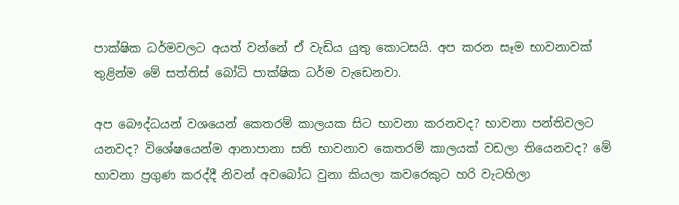පාක්ෂික ධර්මවලට අයත් වන්නේ ඒ වැඩිය යුතු කොටසයි. අප කරන සෑම භාවනාවක් තුළින්ම මේ සත්තිස් බෝධි පාක්ෂික ධර්ම වැඩෙනවා.

අප බෞද්ධයන් වශයෙන් කෙතරම් කාලයක සිට භාවනා කරනවද? භාවනා පන්තිවලට යනවද? විශේෂයෙන්ම ආනාපානා සති භාවනාව කෙතරම් කාලයක් වඩලා තියෙනවද? මේ භාවනා ප්‍රගුණ කරද්දී නිවන් අවබෝධ වුනා කියලා කවරෙකුට හරි වැටහිලා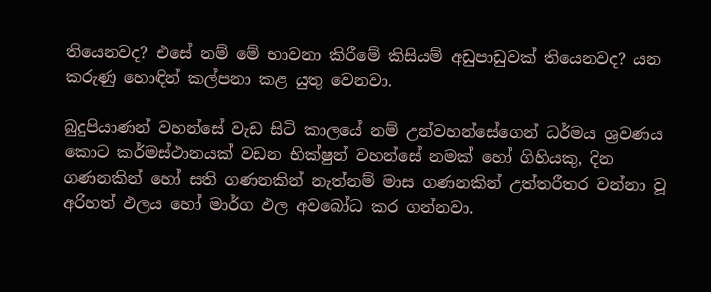තියෙනවද? එසේ නම් මේ භාවනා කිරීමේ කිසියම් අඩුපාඩුවක් තියෙනවද? යන කරුණු හොඳින් කල්පනා කළ යුතු වෙනවා.

බුදුපියාණන් වහන්සේ වැඩ සිටි කාලයේ නම් උන්වහන්සේගෙන් ධර්මය ශ්‍රවණය කොට කර්මස්ථානයක් වඩන භික්ෂුන් වහන්සේ නමක් හෝ ගිහියකු, දින ගණනකින් හෝ සති ගණනකින් නැත්නම් මාස ගණනකින් උත්තරීතර වන්නා වූ අරිහත් ඵලය හෝ මාර්ග ඵල අවබෝධ කර ගන්නවා.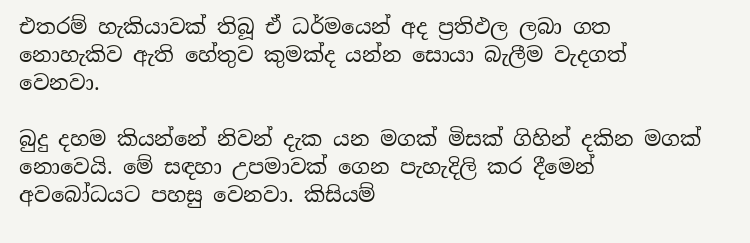එතරම් හැකියාවක් තිබූ ඒ ධර්මයෙන් අද ප්‍රතිඵල ලබා ගත නොහැකිව ඇති හේතුව කුමක්ද යන්න සොයා බැලීම වැදගත් වෙනවා.

බුදු දහම කියන්නේ නිවන් දැක යන මගක් මිසක් ගිහින් දකින මගක් නොවෙයි. මේ සඳහා උපමාවක් ගෙන පැහැදිලි කර දීමෙන් අවබෝධයට පහසු වෙනවා. කිසියම්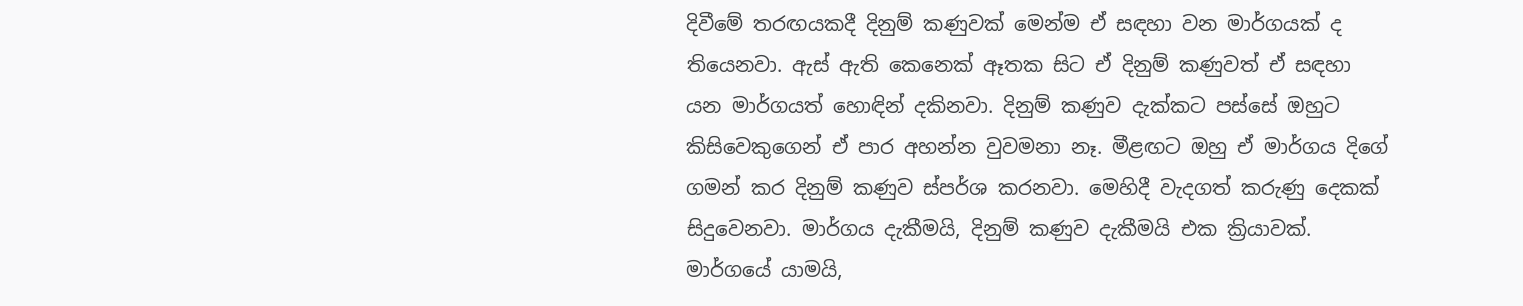දිවීමේ තරඟයකදී දිනුම් කණුවක් මෙන්ම ඒ සඳහා වන මාර්ගයක් ද තියෙනවා. ඇස් ඇති කෙනෙක් ඈතක සිට ඒ දිනුම් කණුවත් ඒ සඳහා යන මාර්ගයත් හොඳින් දකිනවා. දිනුම් කණුව දැක්කට පස්සේ ඔහුට කිසිවෙකුගෙන් ඒ පාර අහන්න වුවමනා නෑ. මීළඟට ඔහු ඒ මාර්ගය දිගේ ගමන් කර දිනුම් කණුව ස්පර්ශ කරනවා. මෙහිදී වැදගත් කරුණු දෙකක් සිදුවෙනවා. මාර්ගය දැකීමයි, දිනුම් කණුව දැකීමයි එක ක්‍රියාවක්. මාර්ගයේ යාමයි,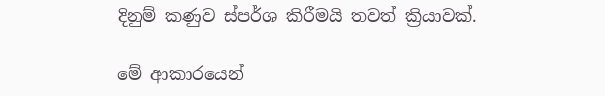දිනුම් කණුව ස්පර්ශ කිරීමයි තවත් ක්‍රියාවක්.

මේ ආකාරයෙන්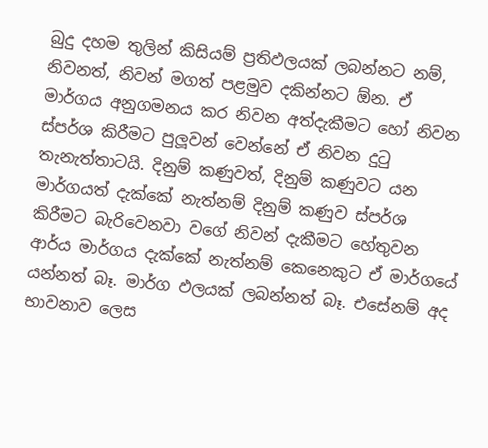බුදු දහම තුලින් කිසියම් ප්‍රතිඵලයක් ලබන්නට නම්, නිවනත්, නිවන් මගත් පළමුව දකින්නට ඕන. ඒ මාර්ගය අනුගමනය කර නිවන අත්දැකීමට හෝ නිවන ස්පර්ශ කිරීමට පුලූවන් වෙන්නේ ඒ නිවන දුටු තැනැත්තාටයි. දිනුම් කණුවත්, දිනුම් කණුවට යන මාර්ගයත් දැක්කේ නැත්නම් දිනුම් කණුව ස්පර්ශ කිරීමට බැරිවෙනවා වගේ නිවන් දැකීමට හේතුවන ආර්ය මාර්ගය දැක්කේ නැත්නම් කෙනෙකුට ඒ මාර්ගයේ යන්නත් බෑ. මාර්ග ඵලයක් ලබන්නත් බෑ. එසේනම් අද භාවනාව ලෙස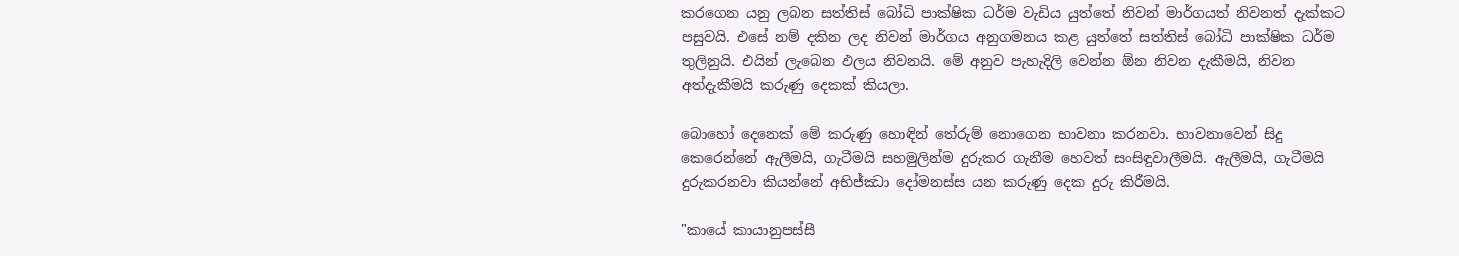කරගෙන යනු ලබන සත්තිස් බෝධි පාක්ෂික ධර්ම වැඩිය යුත්තේ නිවන් මාර්ගයත් නිවනත් දැක්කට පසුවයි. එසේ නම් දකින ලද නිවන් මාර්ගය අනුගමනය කළ යුත්තේ සත්තිස් බෝධි පාක්ෂික ධර්ම තුලිනුයි. එයින් ලැබෙන ඵලය නිවනයි. මේ අනුව පැහැදිලි වෙන්න ඕන නිවන දැකීමයි, නිවන අත්දැකීමයි කරුණු දෙකක් කියලා.

බොහෝ දෙනෙක් මේ කරුණු හොඳින් තේරුම් නොගෙන භාවනා කරනවා. භාවනාවෙන් සිදු කෙරෙන්නේ ඇලීමයි, ගැටීමයි සහමුලින්ම දුරුකර ගැනීම හෙවත් සංසිඳුවාලීමයි. ඇලීමයි, ගැටීමයි දුරුකරනවා කියන්නේ අභිජ්ඣා දෝමනස්ස යන කරුණු දෙක දුරු කිරීමයි.

"කායේ කායානුපස්සී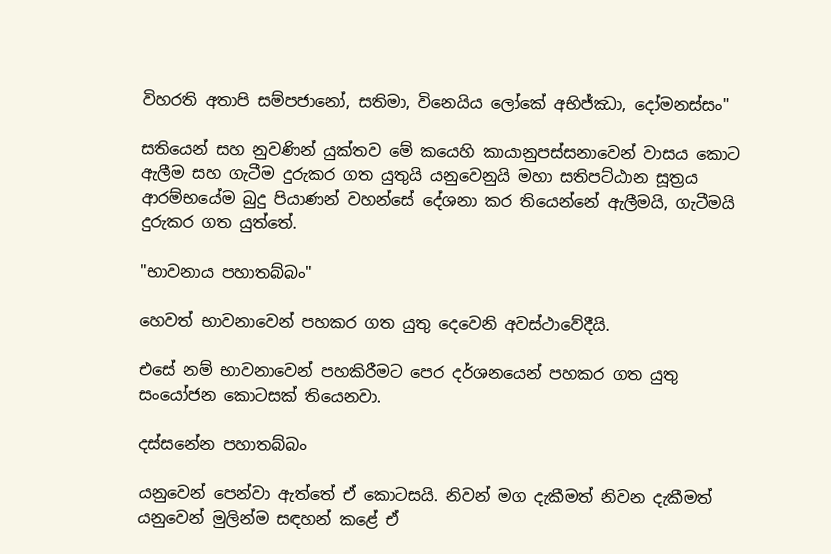විහරති අතාපි සම්පජානෝ, සතිමා, විනෙයිය ලෝකේ අභිජ්ඣා, දෝමනස්සං"

සතියෙන් සහ නුවණින් යුක්තව මේ කයෙහි කායානුපස්සනාවෙන් වාසය කොට ඇලීම සහ ගැටීම දුරුකර ගත යුතුයි යනුවෙනුයි මහා සතිපට්ඨාන සූත්‍රය ආරම්භයේම බුදු පියාණන් වහන්සේ දේශනා කර තියෙන්නේ ඇලීමයි, ගැටීමයි දුරුකර ගත යුත්තේ.

"භාවනාය පහාතබ්බං"

හෙවත් භාවනාවෙන් පහකර ගත යුතු දෙවෙනි අවස්ථාවේදීයි.

එසේ නම් භාවනාවෙන් පහකිරීමට පෙර දර්ශනයෙන් පහකර ගත යුතු සංයෝජන කොටසක් තියෙනවා.

දස්සනේන පහාතබ්බං

යනුවෙන් පෙන්වා ඇත්තේ ඒ කොටසයි. නිවන් මග දැකීමත් නිවන දැකීමත් යනුවෙන් මුලින්ම සඳහන් කළේ ඒ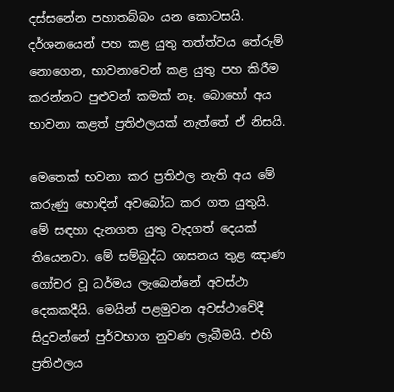දස්සනේන පහාතබ්බං යන කොටසයි. දර්ශනයෙන් පහ කළ යුතු තත්ත්වය තේරුම් නොගෙන, භාවනාවෙන් කළ යුතු පහ කිරීම කරන්නට පුළුවන් කමක් නෑ. බොහෝ අය භාවනා කළත් ප්‍රතිඵලයක් නැත්තේ ඒ නිසයි.

මෙතෙක් භවනා කර ප්‍රතිඵල නැති අය මේ කරුණු හොඳින් අවබෝධ කර ගත යුතුයි. මේ සඳහා දැනගත යුතු වැදගත් දෙයක් තියෙනවා. මේ සම්බුද්ධ ශාසනය තුළ ඤාණ ගෝචර වූ ධර්මය ලැබෙන්නේ අවස්ථා දෙකකදීයි. මෙයින් පළමුවන අවස්ථාවේදී සිදුවන්නේ පුර්වභාග නුවණ ලැබීමයි. එහි ප්‍රතිඵලය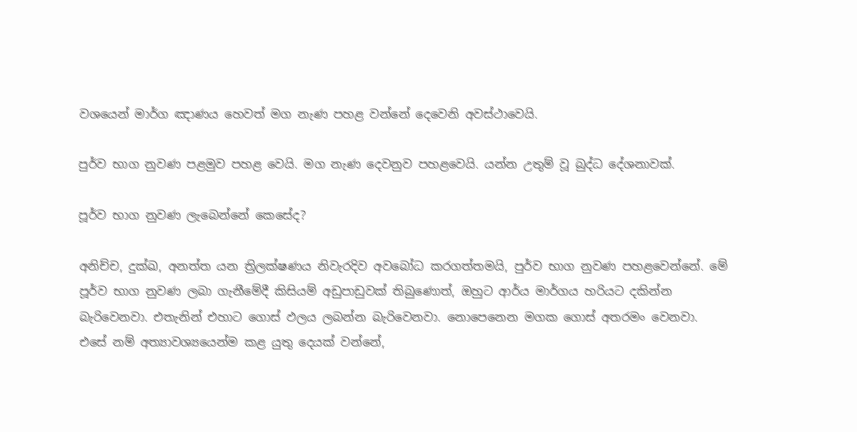වශයෙන් මාර්ග ඤාණය හෙවත් මග නැණ පහළ වන්නේ දෙවෙනි අවස්ථාවෙයි.

පුර්ව භාග නුවණ පළමුව පහළ වෙයි. මග නැණ දෙවනුව පහළවෙයි. යන්න උතුම් වූ බුද්ධ දේශනාවක්.

පූර්ව භාග නුවණ ලැබෙන්නේ කෙසේද?

අනිච්ච, දුක්ඛ, අනත්ත යන ත්‍රිලක්ෂණය නිවැරදිව අවබෝධ කරගත්තමයි, පුර්ව භාග නුවණ පහළවෙන්නේ. මේ පූර්ව භාග නුවණ ලබා ගැනීමේදී කිසියම් අඩුපාඩුවක් තිබුණොත්, ඔහුට ආර්ය මාර්ගය හරියට දකින්න බැරිවෙනවා. එතැනින් එහාට ගොස් ඵලය ලබන්න බැරිවෙනවා. නොපෙනෙන මගක ගොස් අතරමං වෙනවා. එසේ නම් අත්‍යාවශ්‍යයෙන්ම කළ යුතු දෙයක් වන්නේ,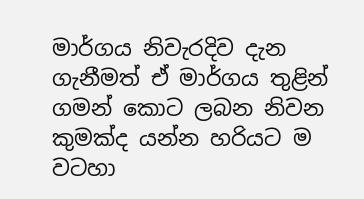මාර්ගය නිවැරදිව දැන ගැනීමත් ඒ මාර්ගය තුළින් ගමන් කොට ලබන නිවන කුමක්ද යන්න හරියට ම වටහා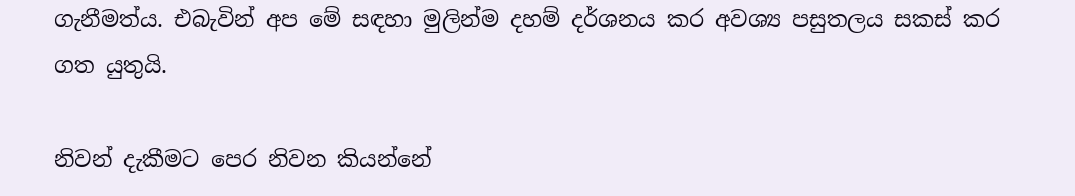ගැනීමත්ය. එබැවින් අප මේ සඳහා මුලින්ම දහම් දර්ශනය කර අවශ්‍ය පසුතලය සකස් කර ගත යුතුයි.

නිවන් දැකීමට පෙර නිවන කියන්නේ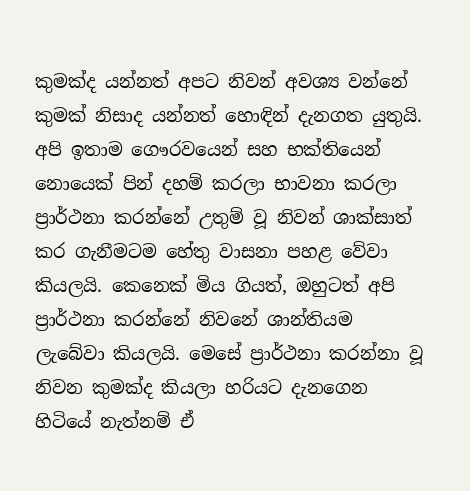කුමක්ද යන්නත් අපට නිවන් අවශ්‍ය වන්නේ කුමක් නිසාද යන්නත් හොඳින් දැනගත යුතුයි. අපි ඉතාම ගෞරවයෙන් සහ භක්තියෙන් නොයෙක් පින් දහම් කරලා භාවනා කරලා ප්‍රාර්ථනා කරන්නේ උතුම් වූ නිවන් ශාක්සාත් කර ගැනීමටම හේතු වාසනා පහළ වේවා කියලයි. කෙනෙක් මිය ගියත්, ඔහුටත් අපි ප්‍රාර්ථනා කරන්නේ නිවනේ ශාන්තියම ලැබේවා කියලයි. මෙසේ ප්‍රාර්ථනා කරන්නා වූ නිවන කුමක්ද කියලා හරියට දැනගෙන හිටියේ නැත්නම් ඒ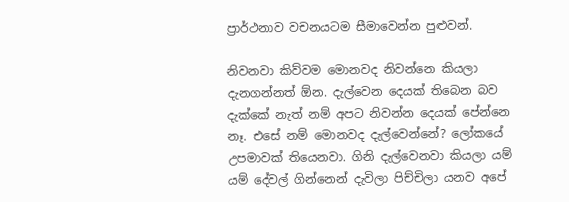ප්‍රාර්ථනාව වචනයටම සීමාවෙන්න පුළුවන්.

නිවනවා කිව්වම මොනවද නිවන්නෙ කියලා දැනගන්නත් ඕන. දැල්වෙන දෙයක් තිබෙන බව දැක්කේ නැත් නම් අපට නිවන්න දෙයක් පේන්නෙ නෑ. එසේ නම් මොනවද දැල්වෙන්නේ? ලෝකයේ උපමාවක් තියෙනවා. ගිනි දැල්වෙනවා කියලා යම් යම් දේවල් ගින්නෙන් දැවිලා පිච්චිලා යනව අපේ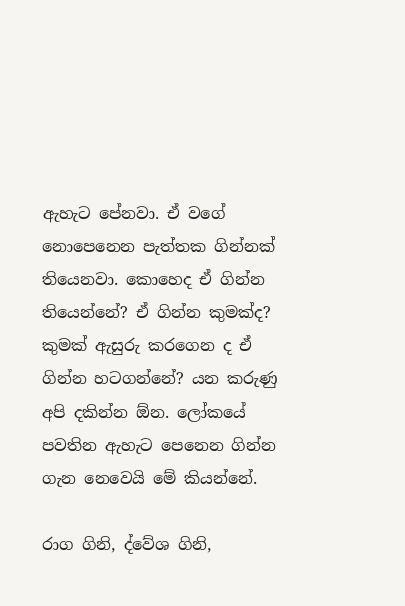ඇහැට පේනවා. ඒ වගේ නොපෙනෙන පැත්තක ගින්නක් තියෙනවා. කොහෙද ඒ ගින්න තියෙන්නේ? ඒ ගින්න කුමක්ද? කුමක් ඇසුරු කරගෙන ද ඒ ගින්න හටගන්නේ? යන කරුණු අපි දකින්න ඕන. ලෝකයේ පවතින ඇහැට පෙනෙන ගින්න ගැන නෙවෙයි මේ කියන්නේ.

රාග ගිනි, ද්වේශ ගිනි,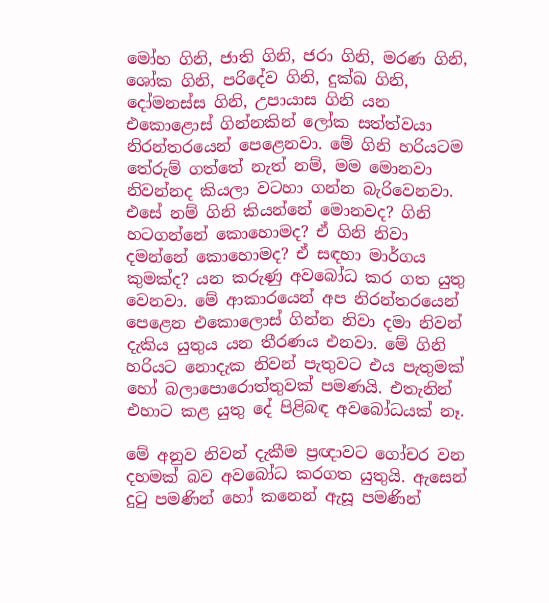මෝහ ගිනි, ජාති ගිනි, ජරා ගිනි, මරණ ගිනි, ශෝක ගිනි, පරිදේව ගිනි, දුක්ඛ ගිනි, දෝමනස්ස ගිනි, උපායාස ගිනි යන එකොළොස් ගින්නකින් ලෝක සත්ත්වයා නිරන්තරයෙන් පෙළෙනවා. මේ ගිනි හරියටම තේරුම් ගත්තේ නැත් නම්, මම මොනවා නිවන්නද කියලා වටහා ගන්න බැරිවෙනවා. එසේ නම් ගිනි කියන්නේ මොනවද? ගිනි හටගන්නේ කොහොමද? ඒ ගිනි නිවා දමන්නේ කොහොමද? ඒ සඳහා මාර්ගය කුමක්ද? යන කරුණු අවබෝධ කර ගත යුතු වෙනවා. මේ ආකාරයෙන් අප නිරන්තරයෙන් පෙළෙන එකොලොස් ගින්න නිවා දමා නිවන් දැකිය යුතුය යන තීරණය එනවා. මේ ගිනි හරියට නොදැක නිවන් පැතුවට එය පැතුමක් හෝ බලාපොරොත්තුවක් පමණයි. එතැනින් එහාට කළ යුතු දේ පිළිබඳ අවබෝධයක් නෑ.

මේ අනුව නිවන් දැකීම ප්‍රඥාවට ගෝචර වන දහමක් බව අවබෝධ කරගත යුතුයි. ඇසෙන් දුටු පමණින් හෝ කනෙන් ඇසූ පමණින්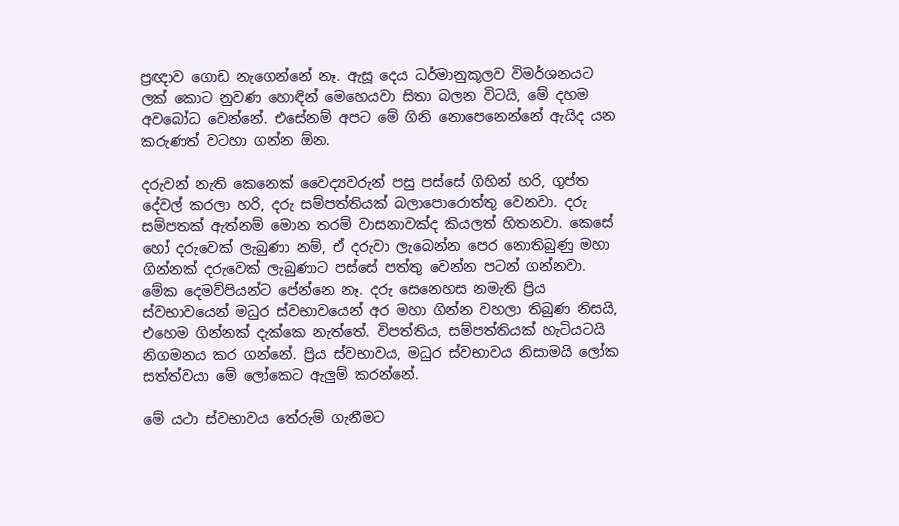ප්‍රඥාව ගොඩ නැගෙන්නේ නෑ. ඇසූ දෙය ධර්මානුකූලව විමර්ශනයට ලක් කොට නුවණ හොඳින් මෙහෙයවා සිතා බලන විටයි, මේ දහම අවබෝධ වෙන්නේ. එසේනම් අපට මේ ගිනි නොපෙනෙන්නේ ඇයිද යන කරුණත් වටහා ගන්න ඕන.

දරුවන් නැති කෙනෙක් වෛද්‍යවරුන් පසු පස්සේ ගිහින් හරි, ගුප්ත දේවල් කරලා හරි, දරු සම්පත්තියක් බලාපොරොත්තු වෙනවා. දරු සම්පතක් ඇත්නම් මොන තරම් වාසනාවක්ද කියලත් හිතනවා. කෙසේ හෝ දරුවෙක් ලැබුණා නම්, ඒ දරුවා ලැබෙන්න පෙර නොතිබුණු මහා ගින්නක් දරුවෙක් ලැබුණාට පස්සේ පත්තු වෙන්න පටන් ගන්නවා. මේක දෙමව්පියන්ට පේන්නෙ නෑ. දරු සෙනෙහස නමැති ප්‍රිය ස්වභාවයෙන් මධුර ස්වභාවයෙන් අර මහා ගින්න වහලා තිබුණ නිසයි, එහෙම ගින්නක් දැක්කෙ නැත්තේ. විපත්තිය, සම්පත්තියක් හැටියටයි නිගමනය කර ගන්නේ. ප්‍රිය ස්වභාවය, මධුර ස්වභාවය නිසාමයි ලෝක සත්ත්වයා මේ ලෝකෙට ඇලුම් කරන්නේ.

මේ යථා ස්වභාවය තේරුම් ගැනීමට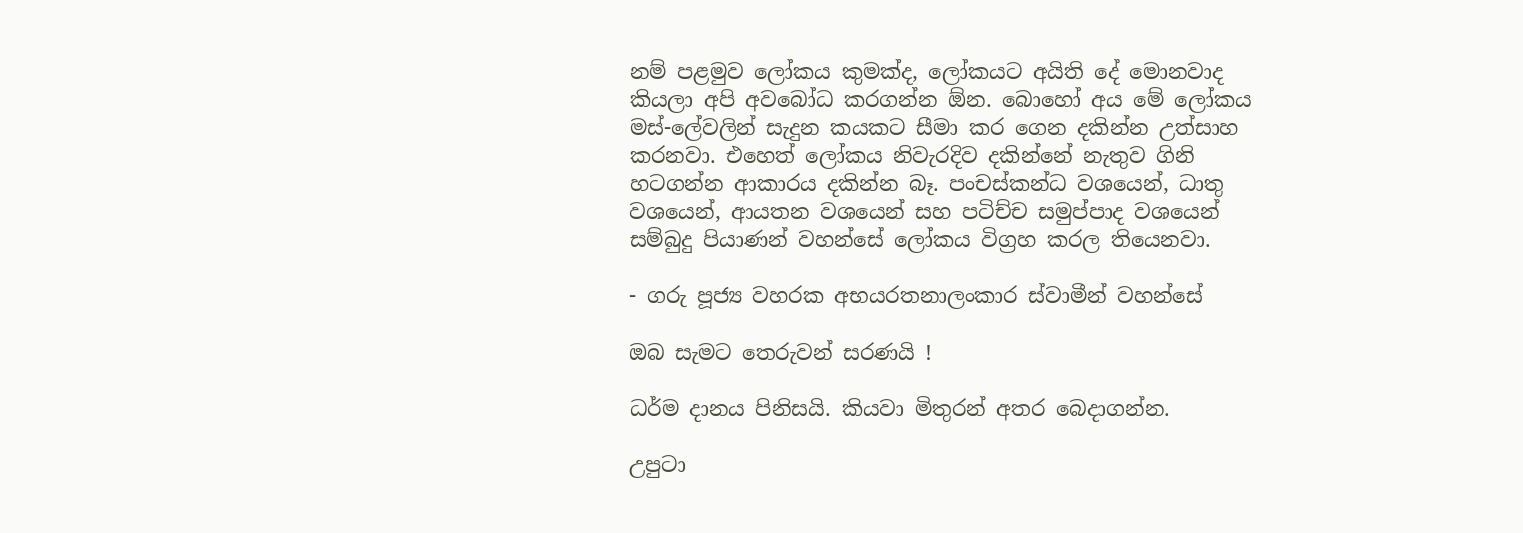නම් පළමුව ලෝකය කුමක්ද, ලෝකයට අයිති දේ මොනවාද කියලා අපි අවබෝධ කරගන්න ඕන. බොහෝ අය මේ ලෝකය මස්-ලේවලින් සැදුන කයකට සීමා කර ගෙන දකින්න උත්සාහ කරනවා. එහෙත් ලෝකය නිවැරදිව දකින්නේ නැතුව ගිනි හටගන්න ආකාරය දකින්න බෑ. පංචස්කන්ධ වශයෙන්, ධාතු වශයෙන්, ආයතන වශයෙන් සහ පටිච්ච සමුප්පාද වශයෙන් සම්බුදු පියාණන් වහන්සේ ලෝකය විග්‍රහ කරල තියෙනවා.

- ගරු පූජ්‍ය වහරක අභයරතනාලංකාර ස්වාමීන් වහන්සේ

ඔබ සැමට තෙරුවන් සරණයි !

ධර්ම දානය පිනිසයි. කියවා මිතුරන් අතර බෙදාගන්න.

උපුටා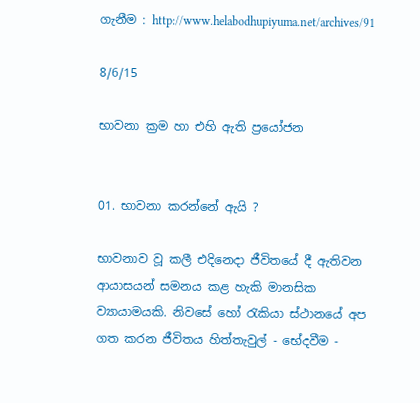ගැනීම : http://www.helabodhupiyuma.net/archives/91

8/6/15

භාවනා ක්‍රම හා එහි ඇති ප්‍රයෝජන


01. භාවනා කරන්නේ ඇයි ?

භාවනාව වූ කලී එදිනෙදා ජීවිතයේ දී ඇතිවන ආයාසයන් සමනය කළ හැකි මානසික ව්‍යායාමයකි. නිවසේ හෝ රැකියා ස්ථානයේ අප ගත කරන ජීවිතය හිත්තැවුල් - භේදවීම -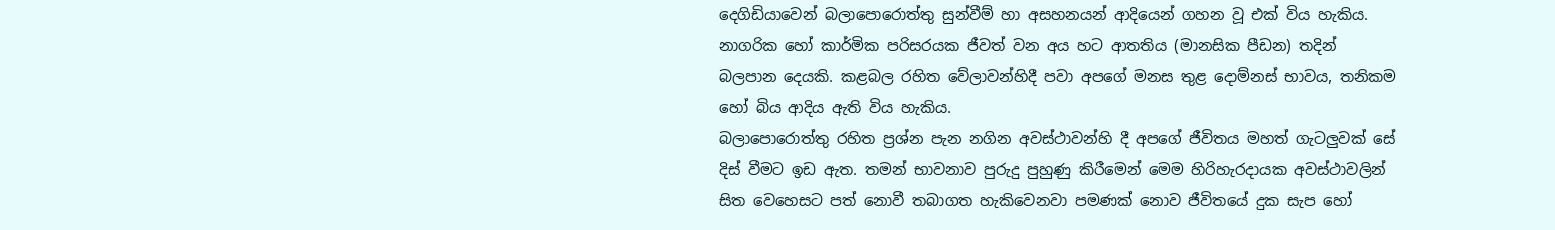දෙගිඩියාවෙන් බලාපොරොත්තු සුන්වීම් හා අසහනයන් ආදියෙන් ගහන වූ එක් විය හැකිය. නාගරික හෝ කාර්මික පරිසරයක ජීවත් වන අය හට ආතතිය (මානසික පීඩන) තදින් බලපාන දෙයකි. කළබල රහිත වේලාවන්හිදී පවා අපගේ මනස තුළ දොම්නස් භාවය, තනිකම හෝ බිය ආදිය ඇති විය හැකිය.
බලාපොරොත්තු රහිත ප්‍රශ්න පැන නගින අවස්ථාවන්හි දී අපගේ ජීවිතය මහත් ගැටලුවක් සේ දිස් වීමට ඉඩ ඇත. තමන් භාවනාව පුරුදු පුහුණු කිරීමෙන් මෙම හිරිහැරදායක අවස්ථාවලින් සිත වෙහෙසට පත් නොවී තබාගත හැකිවෙනවා පමණක් නොව ජීවිතයේ දුක සැප හෝ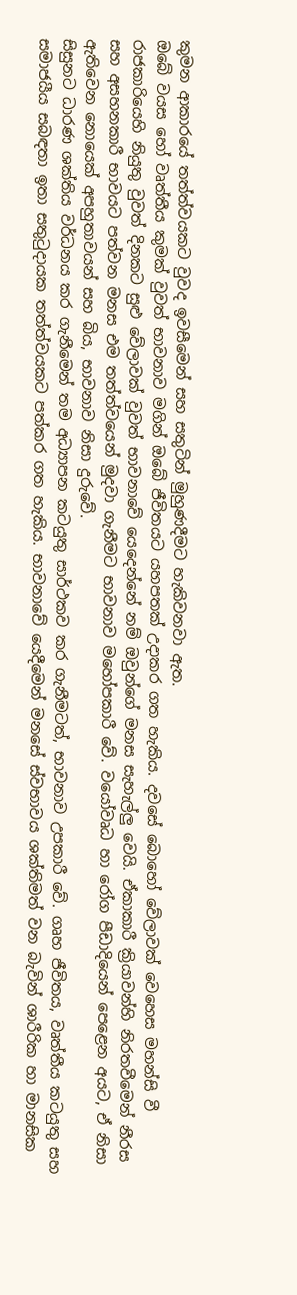කුමන ආකාරයේ තත්ත්වයකට වුවද ඉවසීමෙන් සහ සතුටින් මුහුණදීමට හැකිවනවා ඇත.
ඔබේ වයස හෝ වෘත්තීය කුමක් වුවත් භාවනාව මගින් ඔබේ ජීවිතයට යහපතක් උදාකර ගත හැකිය. දවසේ බොහෝ වේලාවක් වෙහෙස මහන්සි වී රාජකාරියෙහි නියුතු වුවත් දිනකට සුළු වේලාවක් වුවත් භාවනාවේ යෙදෙන්නේ නම් ඔවුන්ගේ මනස සැහැල්ලු වෙයි. ඒකාකාරී ක්‍රියාවන්හි නිරතවීමෙන් නීරස සහ අසහනකාරී භාවයට පත්වන මනස එම තත්ත්වයෙන් මුදවා ගැනීමට භාවනාව මහෝපකාරී වේ. වයෝවෘධ හා රෝග පීඩාදියෙන් පෙළෙන අයට, ඒ නිසා ඇතිවෙන නොයෙක් අපහුතාවයන් සහ බිය, භාවනාව නිසා දුරුවේ.
සිසුනට ධාරණ ශක්තිය වර්ධනය කර ගැනීමෙන් තම අධ්‍යාපන කටයුතු සාර්ථකව කර ගැනීමටත්, භාවනාව උපකාරී වේ. ගෘහ ජීවිතය, වෘත්තීය කටයුතු සහ සමාජයීය සබඳතා ඉතා සතුටුදායක තත්ත්වයකට පත්කර ගත හැකිය. භාවනාවේ යෙදීමෙන් මනසේ ස්වභාවය ශක්තිමත් වන බැවින් ශාරීරික හා මානසික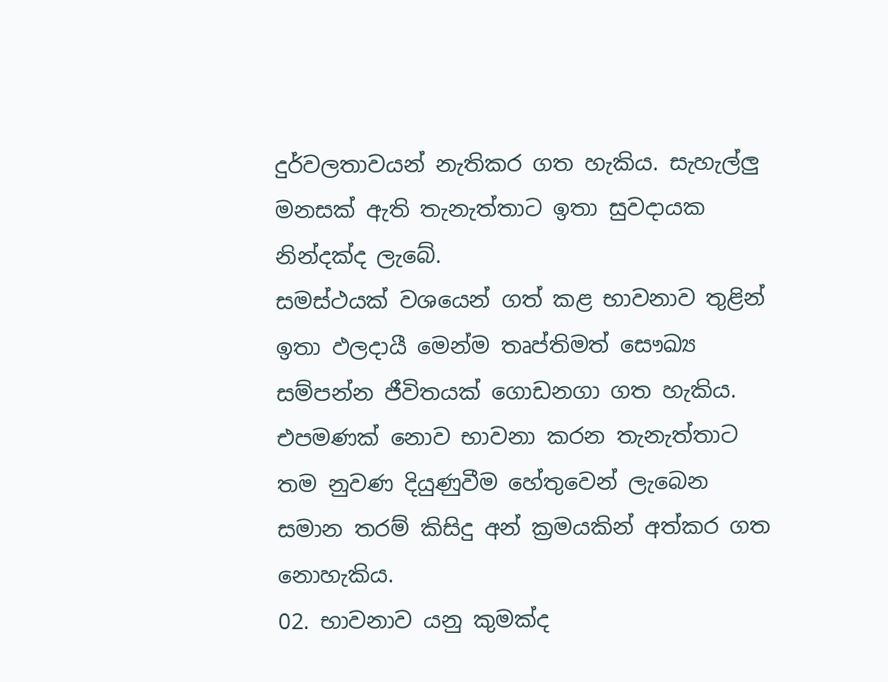දුර්වලතාවයන් නැතිකර ගත හැකිය. සැහැල්ලු මනසක් ඇති තැනැත්තාට ඉතා සුවදායක නින්දක්ද ලැබේ.
සමස්ථයක් වශයෙන් ගත් කළ භාවනාව තුළින් ඉතා ඵලදායී මෙන්ම තෘප්තිමත් සෞඛ්‍ය සම්පන්න ජීවිතයක් ගොඩනගා ගත හැකිය. එපමණක් නොව භාවනා කරන තැනැත්තාට තම නුවණ දියුණුවීම හේතුවෙන් ලැබෙන සමාන තරම් කිසිදු අන් ක්‍රමයකින් අත්කර ගත නොහැකිය.
02. භාවනාව යනු කුමක්ද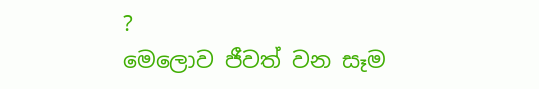?
මෙලොව ජීවත් වන සෑම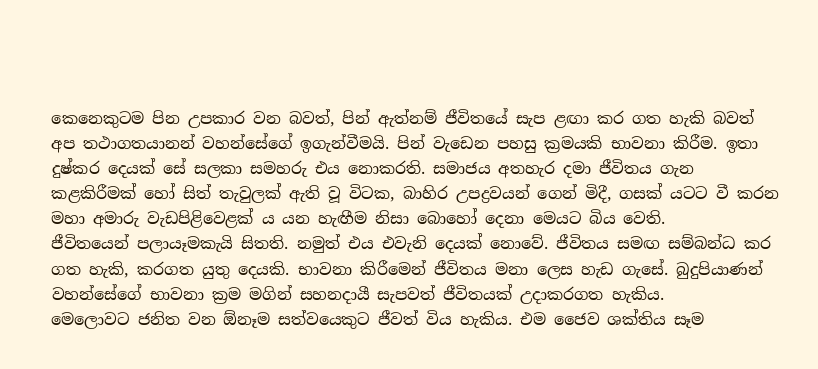කෙනෙකුටම පින උපකාර වන බවත්, පින් ඇත්නම් ජීවිතයේ සැප ළඟා කර ගත හැකි බවත් අප තථාගතයානන් වහන්සේගේ ඉගැන්වීමයි. පින් වැඩෙන පහසු ක්‍රමයකි භාවනා කිරීම. ඉතා දුෂ්කර දෙයක් සේ සලකා සමහරු එය නොකරති. සමාජය අතහැර දමා ජීවිතය ගැන කළකිරීමක් හෝ සිත් තැවුලක් ඇති වූ විටක, බාහිර උපද්‍රවයන් ගෙන් මිදී, ගසක් යටට වී කරන මහා අමාරු වැඩපිළිවෙළක් ය යන හැඟීම නිසා බොහෝ දෙනා මෙයට බිය වෙති.
ජීවිතයෙන් පලායෑමකැයි සිතති. නමුත් එය එවැනි දෙයක් නොවේ. ජීවිතය සමඟ සම්බන්ධ කර ගත හැකි, කරගත යුතු දෙයකි. භාවනා කිරීමෙන් ජීවිතය මනා ලෙස හැඩ ගැසේ. බුදුපියාණන් වහන්සේගේ භාවනා ක්‍රම මගින් සහනදායී සැපවත් ජීවිතයක් උදාකරගත හැකිය.
මෙලොවට ජනිත වන ඕනෑම සත්වයෙකුට ජීවත් විය හැකිය. එම ජෛව ශක්තිය සෑම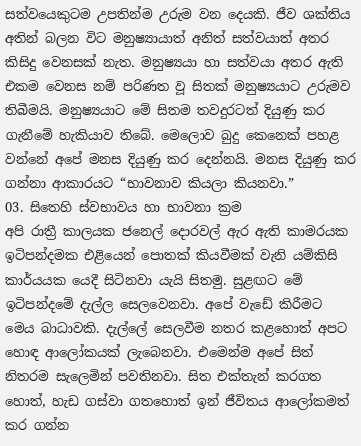සත්වයෙකුටම උපතින්ම උරුම වන දෙයකි. ජීව ශක්තිය අතින් බලන විට මනුෂ්‍යායාත් අනිත් සත්වයාත් අතර කිසිදු වෙනසක් නැත. මනුෂ්‍යයා හා සත්වයා අතර ඇති එකම වෙනස නම් පරිණත වූ සිතක් මනුෂ්‍යයාට උරුමව තිබීමයි. මනුෂ්‍යයාට මේ සිතම තවදුරටත් දියුණු කර ගැනීමේ හැකියාව තිබේ. මෙලොව බුදු කෙනෙක් පහළ වන්නේ අපේ මනස දියුණු කර දෙන්නයි. මනස දියුණු කර ගන්නා ආකාරයට “භාවනාව කියලා කියනවා.”
03. සිතෙහි ස්වභාවය හා භාවනා ක්‍රම
අපි රාත්‍රී කාලයක ජනෙල් දොරවල් ඇර ඇති කාමරයක ඉටිපන්දමක එළියෙන් පොතක් කියවීමක් වැනි යම්කිසි කාර්යයක යෙදී සිටිනවා යැයි සිතමු. සුළඟට මේ ඉටිපන්දමේ දැල්ල සෙලවෙනවා. අපේ වැඩේ කිරීමට මෙය බාධාවකි. දැල්ලේ සෙලවීම නතර කළහොත් අපට හොඳ ආලෝකයක් ලැබෙනවා. එමෙන්ම අපේ සිත් නිතරම සැලෙමින් පවතිනවා. සිත එක්තැන් කරගත හොත්, හැඩ ගස්වා ගතහොත් ඉන් ජීවිතය ආලෝකමත් කර ගන්න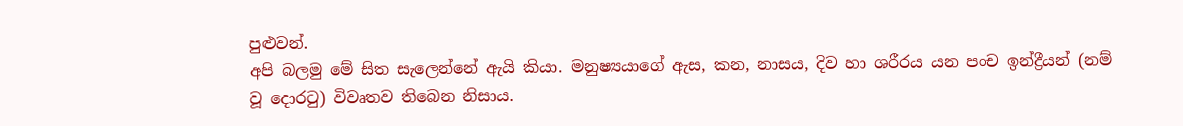පුළුවන්.
අපි බලමු මේ සිත සැලෙන්නේ ඇයි කියා. මනුෂ්‍යයාගේ ඇස, කන, නාසය, දිව හා ශරීරය යන පංච ඉන්ද්‍රීයන් (නම් වූ දොරටු) විවෘතව තිබෙන නිසාය.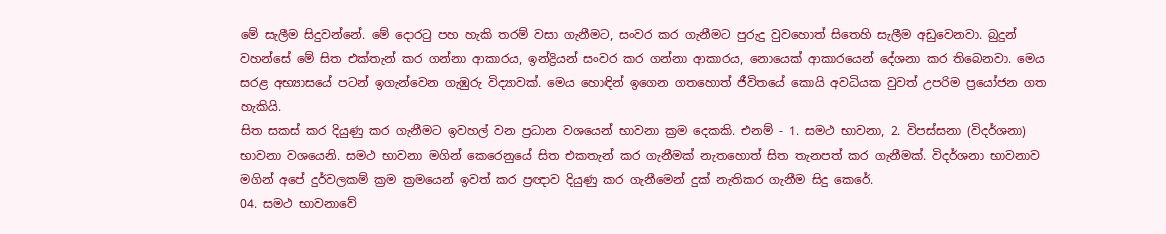මේ සැලීම සිදුවන්නේ. මේ දොරටු පහ හැකි තරම් වසා ගැනීමට, සංවර කර ගැනීමට පුරුදු වුවහොත් සිතෙහි සැලීම අඩුවෙනවා. බුදුන් වහන්සේ මේ සිත එක්තැන් කර ගන්නා ආකාරය, ඉන්ද්‍රියන් සංවර කර ගන්නා ආකාරය, නොයෙක් ආකාරයෙන් දේශනා කර තිබෙනවා. මෙය සරළ අභ්‍යාසයේ පටන් ඉගැන්වෙන ගැඹුරු විද්‍යාවක්. මෙය හොඳින් ඉගෙන ගතහොත් ජීවිතයේ කොයි අවධියක වුවත් උපරිම ප්‍රයෝජන ගත හැකියි.
සිත සකස් කර දියුණු කර ගැනීමට ඉවහල් වන ප්‍රධාන වශයෙන් භාවනා ක්‍රම දෙකකි. එනම් - 1. සමථ භාවනා, 2. විපස්සනා (විදර්ශනා) භාවනා වශයෙනි. සමථ භාවනා මගින් කෙරෙනුයේ සිත එකතැන් කර ගැනීමක් නැතහොත් සිත තැනපත් කර ගැනීමක්. විදර්ශනා භාවනාව මගින් අපේ දුර්වලකම් ක්‍රම ක්‍රමයෙන් ඉවත් කර ප්‍රඥාව දියුණු කර ගැනීමෙන් දුක් නැතිකර ගැනීම සිදු කෙරේ.
04. සමථ භාවනාවේ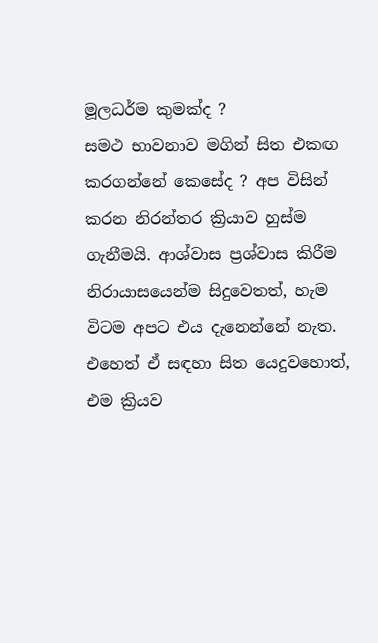මූලධර්ම කුමක්ද ?
සමථ භාවනාව මගින් සිත එකඟ කරගන්නේ කෙසේද ? අප විසින් කරන නිරන්තර ක්‍රියාව හුස්ම ගැනීමයි. ආශ්වාස ප්‍රශ්වාස කිරීම නිරායාසයෙන්ම සිදුවෙතත්, හැම විටම අපට එය දැනෙන්නේ නැත. එහෙත් ඒ සඳහා සිත යෙදුවහොත්, එම ක්‍රියව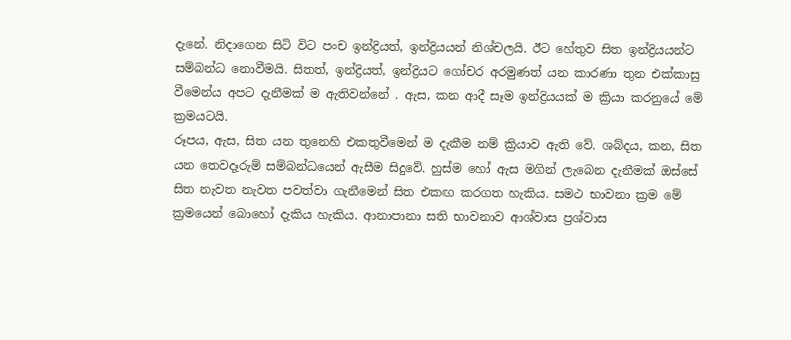දැනේ. නිදාගෙන සිටි විට පංච ඉන්ද්‍රියත්, ඉන්ද්‍රියයන් නිශ්චලයි. ඊට හේතුව සිත ඉන්ද්‍රියයන්ට සම්බන්ධ නොවීමයි. සිතත්, ඉන්ද්‍රියත්, ඉන්ද්‍රියට ගෝචර අරමුණත් යන කාරණා තුන එක්කාසු වීමෙන්ය අපට දැනීමක් ම ඇතිවන්නේ . ඇස, කන ආදී සෑම ඉන්ද්‍රියයක් ම ක්‍රියා කරනුයේ මේ ක්‍රමයටයි.
රූපය, ඇස, සිත යන තුනෙහි එකතුවීමෙන් ම දැකීම නම් ක්‍රියාව ඇති වේ. ශබ්දය, කන, සිත යන තෙවදෑරුම් සම්බන්ධයෙන් ඇසීම සිදුවේ. හුස්ම හෝ ඇස මගින් ලැබෙන දැනීමක් ඔස්සේ සිත නැවත නැවත පවත්වා ගැනීමෙන් සිත එකඟ කරගත හැකිය. සමථ භාවනා ක්‍රම මේ ක්‍රමයෙන් බොහෝ දැකිය හැකිය. ආනාපානා සති භාවනාව ආශ්වාස ප්‍රශ්වාස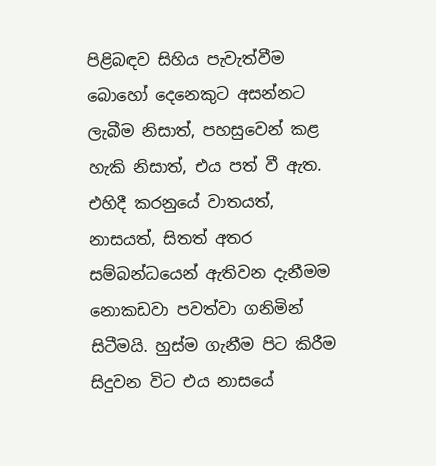පිළිබඳව සිහිය පැවැත්වීම බොහෝ දෙනෙකුට අසන්නට ලැබීම නිසාත්, පහසුවෙන් කළ හැකි නිසාත්, එය පත් වී ඇත.
එහිදී කරනුයේ වාතයත්, නාසයත්, සිතත් අතර සම්බන්ධයෙන් ඇතිවන දැනීමම නොකඩවා පවත්වා ගනිමින් සිටීමයි. හුස්ම ගැනීම පිට කිරීම සිදුවන විට එය නාසයේ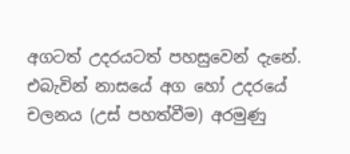අගටත් උදරයටත් පහසුවෙන් දැනේ. එබැවින් නාසයේ අග හෝ උදරයේ චලනය (උස් පහත්වීම) අරමුණු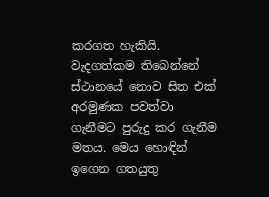කරගත හැකියි. වැදගත්කම තිබෙන්නේ ස්ථානයේ නොව සිත එක් අරමුණක පවත්වා ගැනීමට පුරුදු කර ගැනීම මතය. මෙය හොඳින් ඉගෙන ගතයුතු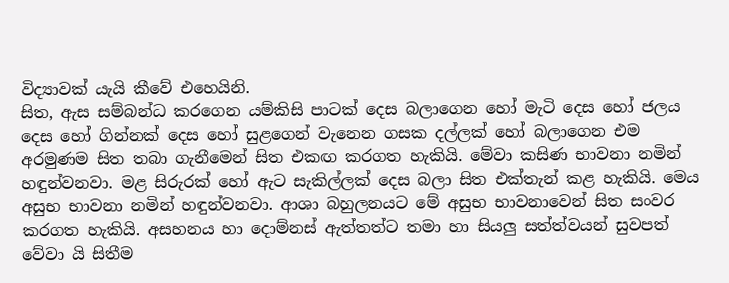විද්‍යාවක් යැයි කීවේ එහෙයිනි.
සිත, ඇස සම්බන්ධ කරගෙන යම්කිසි පාටක් දෙස බලාගෙන හෝ මැටි දෙස හෝ ජලය දෙස හෝ ගින්නක් දෙස හෝ සුළගෙන් වැනෙන ගසක දල්ලක් හෝ බලාගෙන එම අරමුණම සිත තබා ගැනීමෙන් සිත එකඟ කරගත හැකියි. මේවා කසිණ භාවනා නමින් හඳුන්වනවා. මළ සිරුරක් හෝ ඇට සැකිල්ලක් දෙස බලා සිත එක්තැන් කළ හැකියි. මෙය අසුභ භාවනා නමින් හඳුන්වනවා. ආශා බහුලනයට මේ අසුභ භාවනාවෙන් සිත සංවර කරගත හැකියි. අසහනය හා දොම්නස් ඇත්තත්ට තමා හා සියලු සත්ත්වයන් සුවපත් වේවා යි සිතීම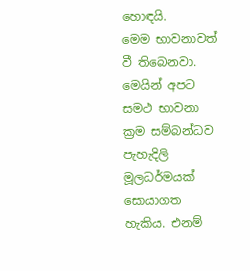හොඳයි.
මෙම භාවනාවත් වී තිබෙනවා. මෙයින් අපට සමථ භාවනා ක්‍රම සම්බන්ධව පැහැදිලි මූලධර්මයක් සොයාගත හැකිය. එනම්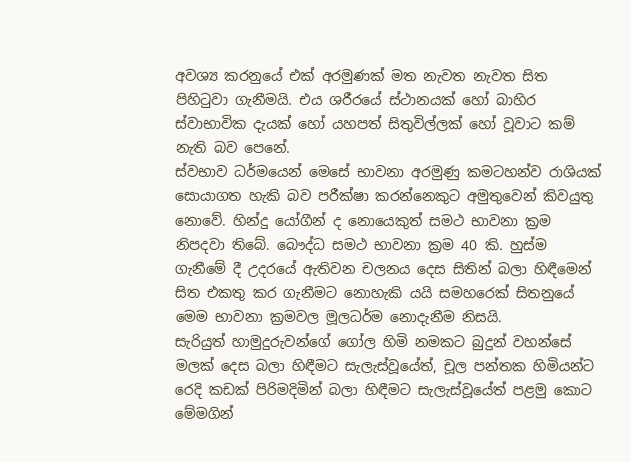අවශ්‍ය කරනුයේ එක් අරමුණක් මත නැවත නැවත සිත පිහිටුවා ගැනීමයි. එය ශරීරයේ ස්ථානයක් හෝ බාහිර ස්වාභාවික දැයක් හෝ යහපත් සිතුවිල්ලක් හෝ වූවාට කම් නැති බව පෙනේ.
ස්වභාව ධර්මයෙන් මෙසේ භාවනා අරමුණු කමටහන්ව රාශියක් සොයාගත හැකි බව පරීක්ෂා කරන්නෙකුට අමුතුවෙන් කිවයුතු නොවේ. හින්දු යෝගීන් ද නොයෙකුත් සමථ භාවනා ක්‍රම නිපදවා තිබේ. බෞද්ධ සමථ භාවනා ක්‍රම 40 කි. හුස්ම ගැනීමේ දී උදරයේ ඇතිවන චලනය දෙස සිතින් බලා හිඳීමෙන් සිත එකතු කර ගැනීමට නොහැකි යයි සමහරෙක් සිතනුයේ මෙම භාවනා ක්‍රමවල මූලධර්ම නොදැනීම නිසයි.
සැරියුත් හාමුදුරුවන්ගේ ගෝල හිමි නමකට බුදුන් වහන්සේ මලක් දෙස බලා හිඳීමට සැලැස්වූයේත්, චූල පන්තක හිමියන්ට රෙදි කඩක් පිරිමදිමින් බලා හිඳීමට සැලැස්වූයේත් පළමු කොට මේමගින්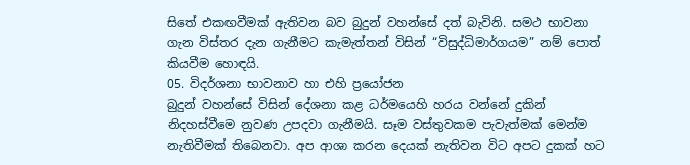සිතේ එකඟවීමක් ඇතිවන බව බුදුන් වහන්සේ දත් බැවිනි. සමථ භාවනා ගැන විස්තර දැන ගැනීමට කැමැත්තන් විසින් “විසුද්ධිමාර්ගයම” නම් පොත් කියවීම හොඳයි.
05. විදර්ශනා භාවනාව හා එහි ප්‍රයෝජන
බුදුන් වහන්සේ විසින් දේශනා කළ ධර්මයෙහි හරය වන්නේ දුකින් නිදහස්වීමෙ නුවණ උපදවා ගැනීමයි. සෑම වස්තුවකම පැවැත්මක් මෙන්ම නැතිවීමක් තිබෙනවා. අප ආශා කරන දෙයක් නැතිවන විට අපට දුකක් හට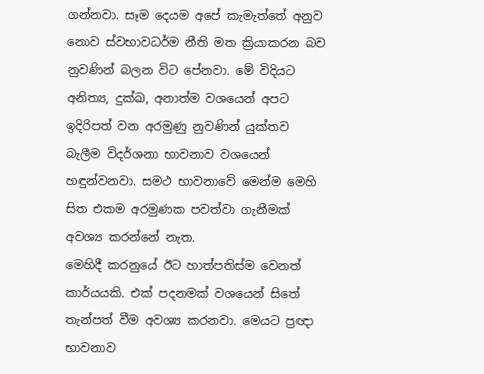ගන්නවා. සෑම දෙයම අපේ කැමැත්තේ අනුව නොව ස්වභාවධර්ම නීති මත ක්‍රියාකරන බව නුවණින් බලන විට පේනවා. මේ විදියට අනිත්‍ය, දුක්ඛ, අනාත්ම වශයෙන් අපට ඉදිරිපත් වන අරමුණු නුවණින් යුක්තව බැලීම විදර්ශනා භාවනාව වශයෙන් හඳුන්වනවා. සමථ භාවනාවේ මෙන්ම මෙහි සිත එකම අරමුණක පවත්වා ගැනීමක් අවශ්‍ය කරන්නේ නැත.
මෙහිදී කරනුයේ ඊට හාත්පතිස්ම වෙනත් කාර්යයකි. එක් පදනමක් වශයෙන් සිතේ තැන්පත් වීම අවශ්‍ය කරනවා. මෙයට ප්‍රඥා භාවනාව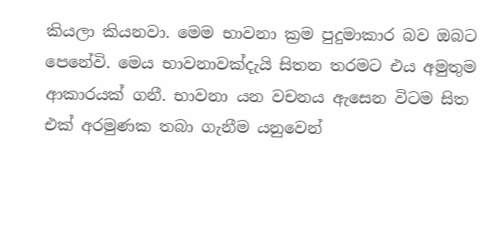කියලා කියනවා. මෙම භාවනා ක්‍රම පුදුමාකාර බව ඔබට පෙනේවි. මෙය භාවනාවක්දැයි සිතන තරමට එය අමුතුම ආකාරයක් ගනී. භාවනා යන වචනය ඇසෙන විටම සිත එක් අරමුණක තබා ගැනීම යනුවෙන්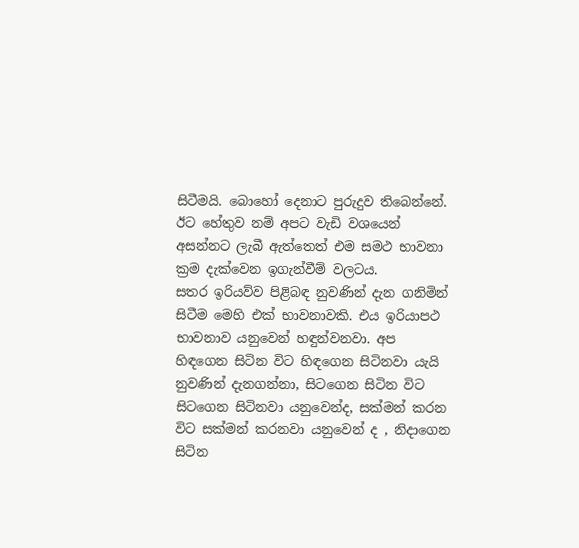සිටීමයි. බොහෝ දෙනාට පුරුදුව තිබෙන්නේ. ඊට හේතුව නම් අපට වැඩි වශයෙන් අසන්නට ලැබී ඇත්තෙත් එම සමථ භාවනා ක්‍රම දැක්වෙන ඉගැන්වීම් වලටය.
සතර ඉරියව්ව පිළිබඳ නුවණින් දැන ගනිමින් සිටීම මෙහි එක් භාවනාවකි. එය ඉරියාපථ භාවනාව යනුවෙන් හඳුන්වනවා. අප හිඳගෙන සිටින විට හිඳගෙන සිටිනවා යැයි නුවණින් දැනගන්නා, සිටගෙන සිටින විට සිටගෙන සිටිනවා යනුවෙන්ද, සක්මන් කරන විට සක්මන් කරනවා යනුවෙන් ද , නිදාගෙන සිටින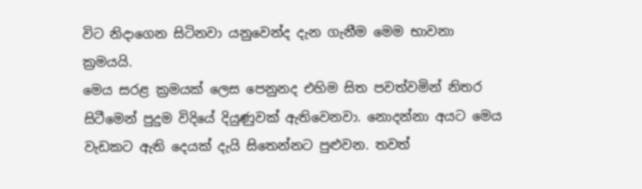විට නිදාගෙන සිටිනවා යනුවෙන්ද දැන ගැනීම මෙම භාවනා ක්‍රමයයි.
මෙය සරළ ක්‍රමයක් ලෙස පෙනුනද එහිම සිත පවත්වමින් නිතර සිටීමෙන් පුදුම විදියේ දියුණුවක් ඇතිවෙනවා. නොදන්නා අයට මෙය වැඩකට ඇති දෙයක් දැයි සිතෙන්නට පුළුවන. තවත්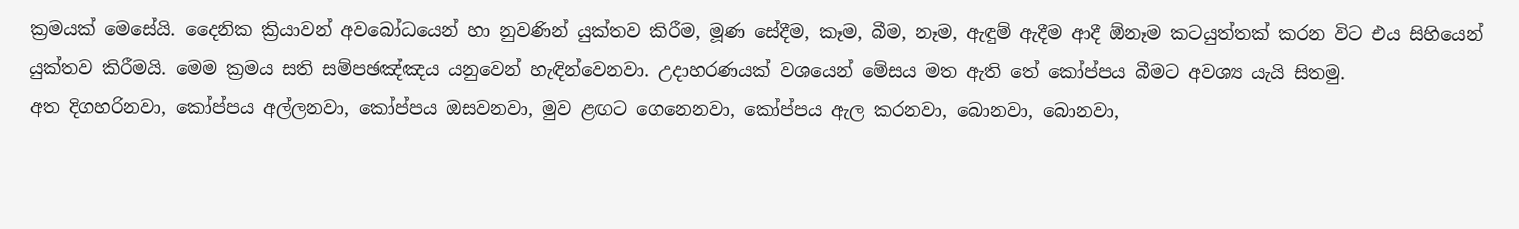ක්‍රමයක් මෙසේයි. දෛනික ක්‍රියාවන් අවබෝධයෙන් හා නුවණින් යුක්තව කිරීම, මූණ සේදීම, කෑම, බීම, නෑම, ඇඳුම් ඇදීම ආදී ඕනෑම කටයුත්තක් කරන විට එය සිහියෙන් යුක්තව කිරීමයි. මෙම ක්‍රමය සති සම්පඡඤ්ඤය යනුවෙන් හැඳින්වෙනවා. උදාහරණයක් වශයෙන් මේසය මත ඇති තේ කෝප්පය බීමට අවශ්‍ය යැයි සිතමු.
අත දිගහරිනවා, කෝප්පය අල්ලනවා, කෝප්පය ඔසවනවා, මුව ළඟට ගෙනෙනවා, කෝප්පය ඇල කරනවා, බොනවා, බොනවා,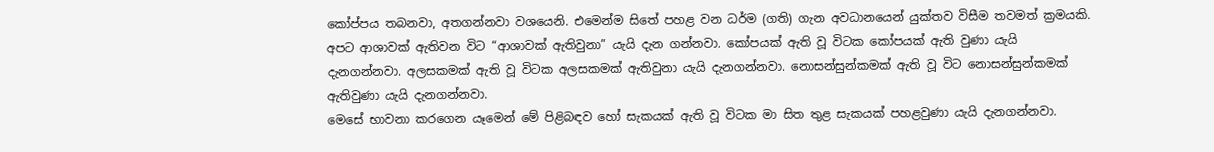කෝප්පය තබනවා, අතගන්නවා වශයෙනි. එමෙන්ම සිතේ පහළ වන ධර්ම (ගති) ගැන අවධානයෙන් යුක්තව විසීම තවමත් ක්‍රමයකි. අපට ආශාවක් ඇතිවන විට “ආශාවක් ඇතිවුනා” යැයි දැන ගන්නවා. කෝපයක් ඇති වූ විටක කෝපයක් ඇති වුණා යැයි දැනගන්නවා. අලසකමක් ඇති වූ විටක අලසකමක් ඇතිවුනා යැයි දැනගන්නවා. නොසන්සුන්කමක් ඇති වූ විට නොසන්සුන්කමක් ඇතිවුණා යැයි දැනගන්නවා.
මෙසේ භාවනා කරගෙන යෑමෙන් මේ පිළිබඳව හෝ සැකයක් ඇති වූ විටක මා සිත තුළ සැකයක් පහළවුණා යැයි දැනගන්නවා.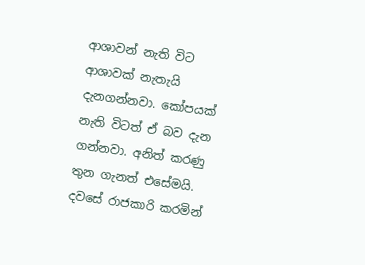ආශාවන් නැති විට ආශාවක් නැතැයි දැනගන්නවා. කෝපයක් නැති විටත් ඒ බව දැන ගන්නවා. අනිත් කරණු තුන ගැනත් එසේමයි. දවසේ රාජකාරි කරමින්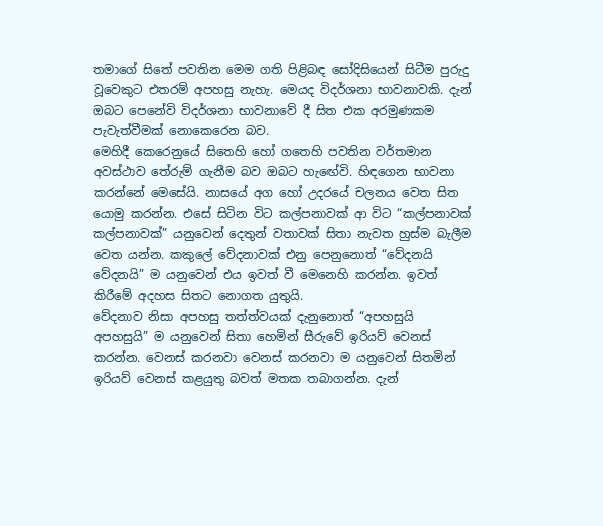තමාගේ සිතේ පවතින මෙම ගති පිළිබඳ සෝදිසියෙන් සිටීම පුරුදු වූවෙකුට එතරම් අපහසු නැහැ. මෙයද විදර්ශනා භාවනාවකි. දැන් ඔබට පෙනේවි විදර්ශනා භාවනාවේ දී සිත එක අරමුණකම පැවැත්වීමක් නොකෙරෙන බව.
මෙහිදී කෙරෙනුයේ සිතෙහි හෝ ගතෙහි පවතින වර්තමාන අවස්ථාව තේරුම් ගැනීම බව ඔබට හැඟේවි. හිඳගෙන භාවනා කරන්නේ මෙසේයි. නාසයේ අග හෝ උදරයේ චලනය වෙත සිත යොමු කරන්න. එසේ සිටින විට කල්පනාවක් ආ විට “කල්පනාවක් කල්පනාවක්” යනුවෙන් දෙතුන් වතාවක් සිතා නැවත හුස්ම බැලීම වෙත යන්න. කකුලේ වේදනාවක් එනු පෙනුනොත් “වේදනයි වේදනයි” ම යනුවෙන් එය ඉවත් වී මෙනෙහි කරන්න. ඉවත් කිරීමේ අදහස සිතට නොගත යුතුයි.
වේදනාව නිසා අපහසු තත්ත්වයක් දැනුනොත් “අපහසුයි අපහසුයි” ම යනුවෙන් සිතා හෙමින් සීරුවේ ඉරියව් වෙනස් කරන්න. වෙනස් කරනවා වෙනස් කරනවා ම යනුවෙන් සිතමින් ඉරියව් වෙනස් කළයුතු බවත් මතක තබාගන්න. දැන්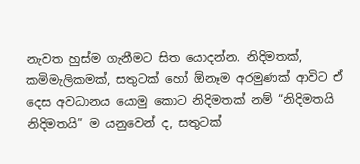නැවත හුස්ම ගැනීමට සිත යොදන්න. නිදිමතක්, කමිමැලිකමක්, සතුටක් හෝ ඕනෑම අරමුණක් ආවිට ඒ දෙස අවධානය යොමු කොට නිදිමතක් නම් “නිදිමතයි නිදිමතයි” ම යනුවෙන් ද, සතුටක්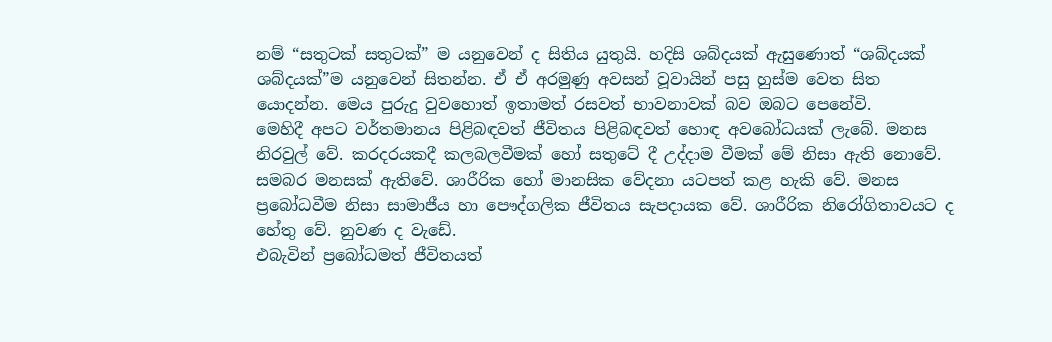නම් “සතුටක් සතුටක්” ම යනුවෙන් ද සිතිය යුතුයි. හදිසි ශබ්දයක් ඇසුණොත් “ශබ්දයක් ශබ්දයක්”ම යනුවෙන් සිතන්න. ඒ ඒ අරමුණු අවසන් වූවායින් පසු හුස්ම වෙත සිත යොදන්න. මෙය පුරුදු වුවහොත් ඉතාමත් රසවත් භාවනාවක් බව ඔබට පෙනේවි.
මෙහිදී අපට වර්තමානය පිළිබඳවත් ජීවිතය පිළිබඳවත් හොඳ අවබෝධයක් ලැබේ. මනස නිරවුල් වේ. කරදරයකදී කලබලවීමක් හෝ සතුටේ දී උද්දාම වීමක් මේ නිසා ඇති නොවේ. සමබර මනසක් ඇතිවේ. ශාරීරික හෝ මානසික වේදනා යටපත් කළ හැකි වේ. මනස ප්‍රබෝධවීම නිසා සාමාජීය හා පෞද්ගලික ජීවිතය සැපදායක වේ. ශාරීරික නිරෝගිතාවයට ද හේතු වේ. නුවණ ද වැඩේ.
එබැවින් ප්‍රබෝධමත් ජීවිතයත්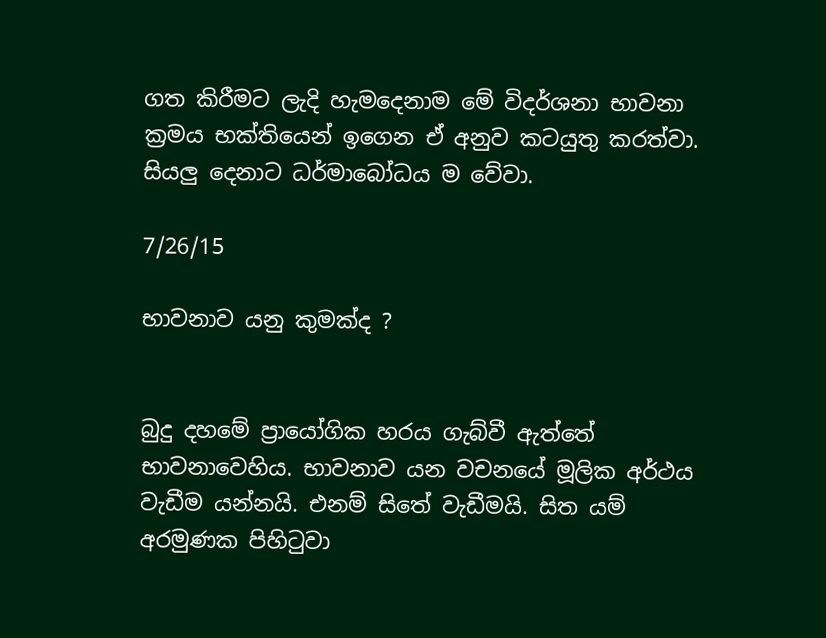ගත කිරීමට ලැදි හැමදෙනාම මේ විදර්ශනා භාවනා ක්‍රමය භක්තියෙන් ඉගෙන ඒ අනුව කටයුතු කරත්වා. සියලු දෙනාට ධර්මාබෝධය ම වේවා.

7/26/15

භාවනාව යනු කුමක්ද ?


බුදු දහමේ ප්‍රායෝගික හරය ගැබ්වී ඇත්තේ භාවනාවෙහිය. භාවනාව යන වචනයේ මූලික අර්ථය වැඩීම යන්නයි. එනම් සිතේ වැඩීමයි. සිත යම් අරමුණක පිහිටුවා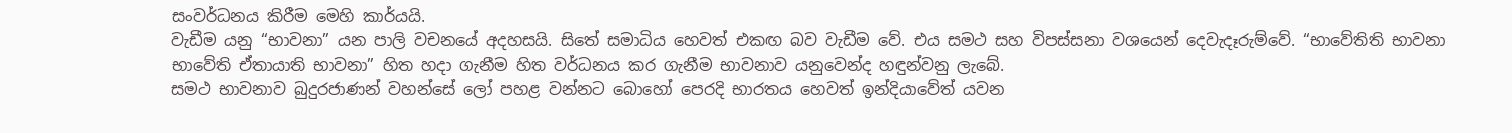සංවර්ධනය කිරීම මෙහි කාර්යයි.
වැඩීම යනු “භාවනා” යන පාලි වචනයේ අදහසයි. සිතේ සමාධිය හෙවත් එකඟ බව වැඩීම වේ. එය සමථ සහ විපස්සනා වශයෙන් දෙවැදෑරුම්වේ. “භාවේතිති භාවනා භාවේති ඒතායාති භාවනා” හිත හදා ගැනීම හිත වර්ධනය කර ගැනීම භාවනාව යනුවෙන්ද හඳුන්වනු ලැබේ.
සමථ භාවනාව බුදුරජාණන් වහන්සේ ලෝ පහළ වන්නට බොහෝ පෙරදි භාරතය හෙවත් ඉන්දියාවේත් යවන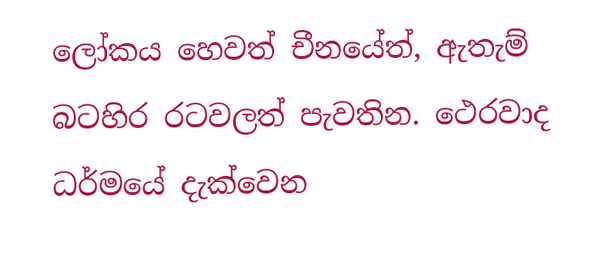ලෝකය හෙවත් චීනයේත්, ඇතැම් බටහිර රටවලත් පැවතින. ථෙරවාද ධර්මයේ දැක්වෙන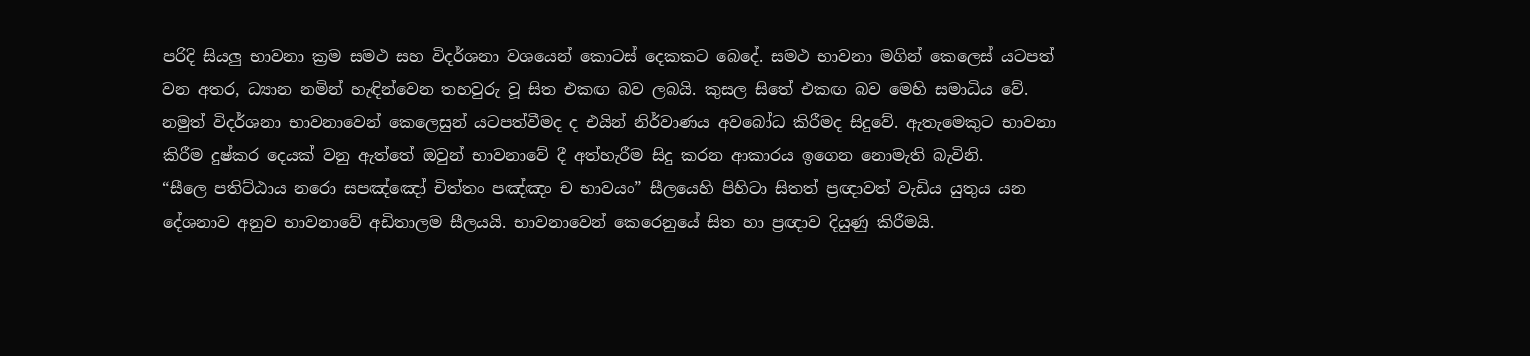පරිදි සියලු භාවනා ක්‍රම සමථ සහ විදර්ශනා වශයෙන් කොටස් දෙකකට බෙදේ. සමථ භාවනා මගින් කෙලෙස් යටපත් වන අතර, ධ්‍යාන නමින් හැඳින්වෙන තහවුරු වූ සිත එකඟ බව ලබයි. කුසල සිතේ එකඟ බව මෙහි සමාධිය වේ. නමුත් විදර්ශනා භාවනාවෙන් කෙලෙසුන් යටපත්වීමද ද එයින් නිර්වාණය අවබෝධ කිරීමද සිදුවේ. ඇතැමෙකුට භාවනා කිරීම දුෂ්කර දෙයක් වනු ඇත්තේ ඔවුන් භාවනාවේ දී අත්හැරීම සිදු කරන ආකාරය ඉගෙන නොමැති බැවිනි.
“සීලෙ පතිට්ඨාය නරො සපඤ්ඤෝ චිත්තං පඤ්ඤං ච භාවයං” සීලයෙහි පිහිටා සිතත් ප්‍රඥාවත් වැඩිය යුතුය යන දේශනාව අනුව භාවනාවේ අඩිතාලම සීලයයි. භාවනාවෙන් කෙරෙනුයේ සිත හා ප්‍රඥාව දියුණු කිරීමයි.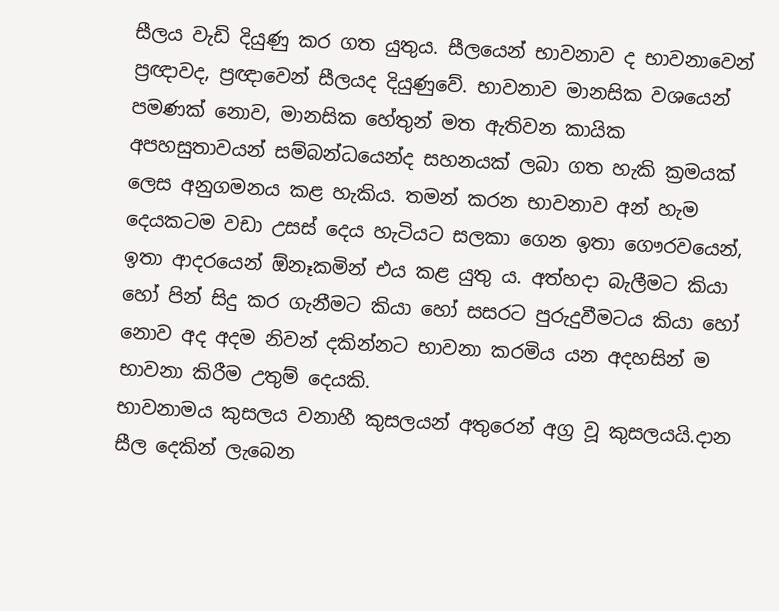සීලය වැඩි දියුණු කර ගත යුතුය. සීලයෙන් භාවනාව ද භාවනාවෙන් ප්‍රඥාවද, ප්‍රඥාවෙන් සීලයද දියුණුවේ. භාවනාව මානසික වශයෙන් පමණක් නොව, මානසික හේතුන් මත ඇතිවන කායික අපහසුතාවයන් සම්බන්ධයෙන්ද සහනයක් ලබා ගත හැකි ක්‍රමයක් ලෙස අනුගමනය කළ හැකිය. තමන් කරන භාවනාව අන් හැම දෙයකටම වඩා උසස් දෙය හැටියට සලකා ගෙන ඉතා ගෞරවයෙන්, ඉතා ආදරයෙන් ඕනෑකමින් එය කළ යුතු ය. අත්හදා බැලීමට කියා හෝ පින් සිදු කර ගැනීමට කියා හෝ සසරට පුරුදුවීමටය කියා හෝ නොව අද අදම නිවන් දකින්නට භාවනා කරමිය යන අදහසින් ම භාවනා කිරීම උතුම් දෙයකි.
භාවනාමය කුසලය වනාහී කුසලයන් අතුරෙන් අග්‍ර වූ කුසලයයි.දාන සීල දෙකින් ලැබෙන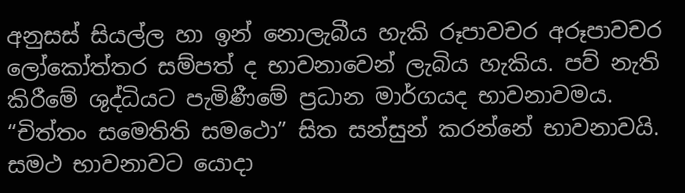අනුසස් සියල්ල හා ඉන් නොලැබීය හැකි රූපාවචර අරූපාවචර ලෝකෝත්තර සම්පත් ද භාවනාවෙන් ලැබිය හැකිය. පව් නැති කිරීමේ ශුද්ධියට පැමිණීමේ ප්‍රධාන මාර්ගයද භාවනාවමය. “චිත්තං සමෙතිති සමථො” සිත සන්සුන් කරන්නේ භාවනාවයි. සමථ භාවනාවට යොදා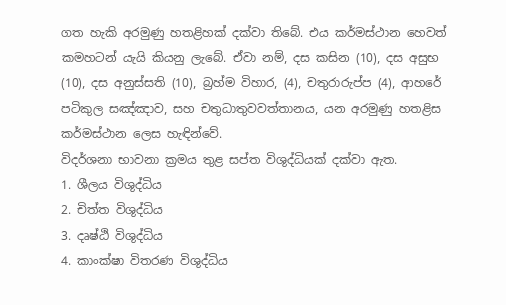ගත හැකි අරමුණු හතළිහක් දක්වා තිබේ. එය කර්මස්ථාන හෙවත් කමහටන් යැයි කියනු ලැබේ. ඒවා නම්, දස කසින (10), දස අසුභ (10), දස අනුස්සති (10), බ්‍රහ්ම විහාර, (4), චතුරාරුප්ප (4), ආහරේ පටිකුල සඤ්ඤාව, සහ චතුධාතුවවත්තානය, යන අරමුණු හතළිස කර්මස්ථාන ලෙස හැඳින්වේ.
විදර්ශනා භාවනා ක්‍රමය තුළ සප්ත විශුද්ධියක් දක්වා ඇත.
1. ශීලය විශුද්ධිය
2. චිත්ත විශුද්ධිය
3. දෘෂ්ඨි විශුද්ධිය
4. කාංක්ෂා විතරණ විශුද්ධිය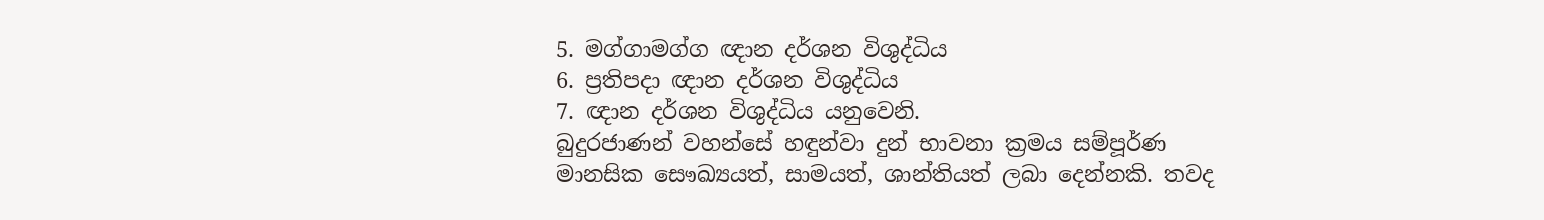5. මග්ගාමග්ග ඥාන දර්ශන විශුද්ධිය
6. ප්‍රතිපදා ඥාන දර්ශන විශුද්ධිය
7. ඥාන දර්ශන විශුද්ධිය යනුවෙනි.
බුදුරජාණන් වහන්සේ හඳුන්වා දුන් භාවනා ක්‍රමය සම්පූර්ණ මානසික සෞඛ්‍යයත්, සාමයත්, ශාන්තියත් ලබා දෙන්නකි. තවද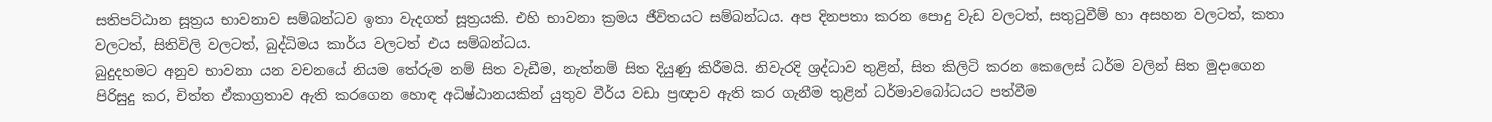සතිපට්ඨාන සූත්‍රය භාවනාව සම්බන්ධව ඉතා වැදගත් සූත්‍රයකි. එහි භාවනා ක්‍රමය ජීවිතයට සම්බන්ධය. අප දිනපතා කරන පොදු වැඩ වලටත්, සතුටුවීම් හා අසහන වලටත්, කතා වලටත්, සිතිවිලි වලටත්, බුද්ධිමය කාර්ය වලටත් එය සම්බන්ධය.
බුදුදහමට අනුව භාවනා යන වචනයේ නියම තේරුම නම් සිත වැඩීම, නැත්නම් සිත දියුණු කිරීමයි. නිවැරදි ශ්‍රද්ධාව තුළින්, සිත කිලිටි කරන කෙලෙස් ධර්ම වලින් සිත මුදාගෙන පිරිසුදු කර, චිත්ත ඒකාග්‍රතාව ඇති කරගෙන හොඳ අධිෂ්ඨානයකින් යුතුව වීර්ය වඩා ප්‍රඥාව ඇති කර ගැනීම තුළින් ධර්මාවබෝධයට පත්වීම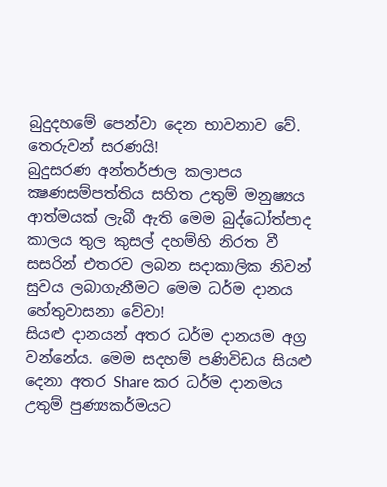බුදුදහමේ පෙන්වා දෙන භාවනාව වේ.
තෙරුවන් සරණයි!
බුදුසරණ අන්තර්ජාල කලාපය
ක්‍ෂණසම්පත්තිය සහිත උතුම් මනුෂ්‍යය ආත්මයක් ලැබී ඇති මෙම බුද්ධෝත්පාද කාලය තුල කුසල් දහම්හි නිරත වී සසරින් එතරව ලබන සදාකාලික නිවන් සුවය ලබාගැනීමට මෙම ධර්ම දානය හේතුවාසනා වේවා!
සියළු දානයන් අතර ධර්ම දානයම අග්‍ර වන්නේය. මෙම සදහම් පණිවිඩය සියළු දෙනා අතර Share කර ධර්ම දානමය උතුම් පුණ්‍යකර්මයට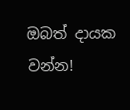ඔබත් දායක වන්න!